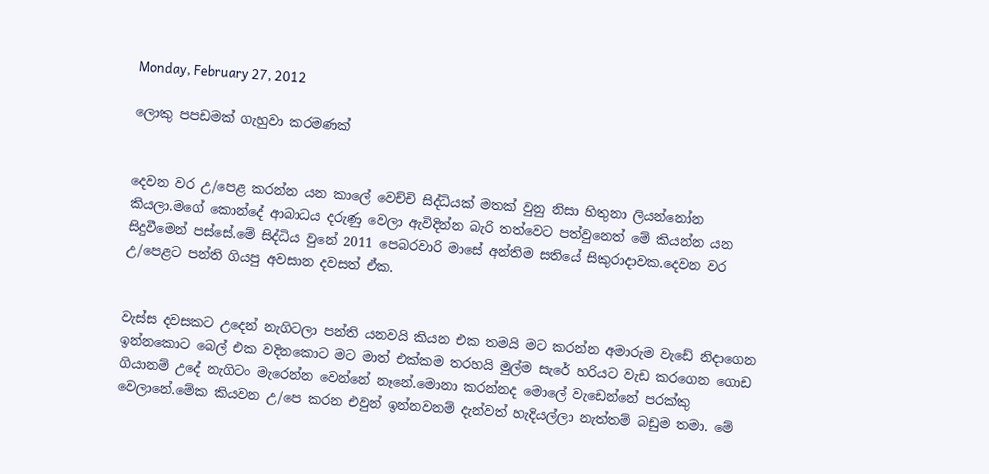Monday, February 27, 2012

ලොකු පපඩමක් ගැහුවා කරමණක්


දෙවන වර උ/පෙළ කරන්න යන කාලේ වෙච්චි සිද්ධියක් මතක් වුනු නිසා හිතුනා ලියන්නෝන කියලා.මගේ කොන්දේ ආබාධය දරුණු වෙලා ඇවිදින්න බැරි තත්වෙට පත්වුනෙත් මේ කියන්න යන සිදුවීමෙන් පස්සේ.මේ සිද්ධිය වුනේ 2011 පෙබරවාරි මාසේ අන්තිම සතියේ සිකුරාදාවක.දෙවන වර උ/පෙළට පන්ති ගියපු අවසාන දවසත් ඒක.


වැස්ස දවසකට උදෙන් නැගිටලා පන්ති යනවයි කියන එක තමයි මට කරන්න අමාරුම වැඩේ නිදාගෙන ඉන්නකොට බෙල් එක වදිනකොට මට මාත් එක්කම තරහයි මුල්ම සැරේ හරියට වැඩ කරගෙන ගොඩ ගියානම් උදේ නැගිටං මැරෙන්න වෙන්නේ නෑනේ.මොනා කරන්නද මොලේ වැඩෙන්නේ පරක්කු වෙලානේ.මේක කියවන උ/පෙ කරන එවුන් ඉන්නවනම් දැන්වත් හැදියල්ලා නැත්තම් බඩුම තමා. මේ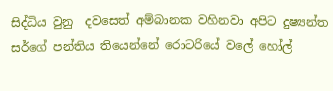සිද්ධිය වුනු  දවසෙත් අම්බානක වහිනවා අපිට දුෂ්‍යන්ත සර්ගේ පන්තිය තියෙන්නේ රොටරියේ වලේ හෝල්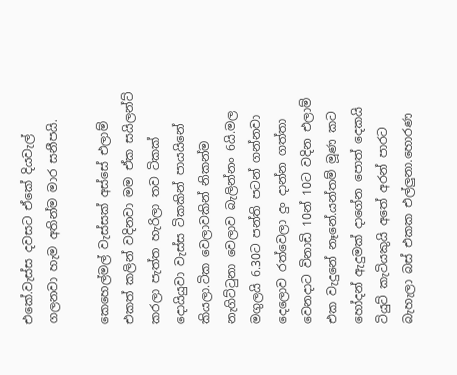එකේ.වැස්ස දවසට ඒකේ දියවැල් ගලනවා හැම අතින්ම මාර සනීපයි.

කෙහෙල්මල් වැස්සක් අස්සේ එලාම් එකත් කලින් වදිනවා මම ඒක සයිලන්ට් කරලා පැත්ත හැරිලා තව ටිකක් දොයියුවා වැස්ස ටිකකින් පායයිනේ කියලා.ටික වෙලාවකින් නිකන්ම නැගිට්ටුනා වෙලාව බැලින්නං 6යි.මල මගුලයි 6.30ට පන්ති පටන් ගන්නවා දෙලොව රත්වෙලා දුං දාන්න ගත්තා වෙනදාට විනාඩි 10න් 10ට වදින එලාම් එක වැදුනේ නෑනේ.යන්තම් මූණ කට හෝදන් ඇදුමක් දාගේන පොත් දෙකයි ටියුට් කැටියකුයි අතේ අරන් පාරට බැහැලා බස් එකක එල්ලුනා.හොරණ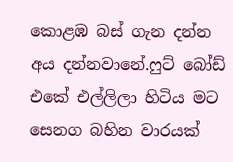කොළඹ බස් ගැන දන්න අය දන්නවානේ.ෆුට් බෝඩ් එකේ එල්ලිලා හිටිය මට සෙනග බහින වාරයක්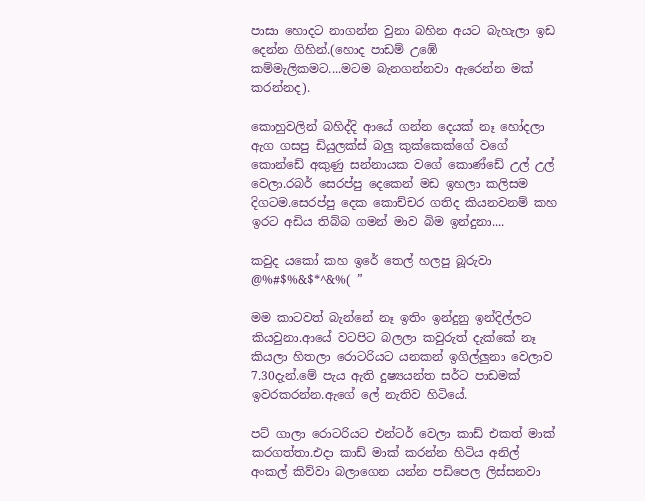පාසා හොදට නාගන්න වුනා බහින අයට බැහැලා ඉඩ දෙන්න ගිහින්.(හොද පාඩම් උඹේ කම්මැලිකමට....මටම බැනගන්නවා ඇරෙන්න මක් කරන්නද).

කොහුවලින් බහිද්දි ආයේ ගන්න දෙයක් නෑ හෝදලා ඇග ගසපු ඩියුලක්ස් බලු කුක්කෙක්ගේ වගේ කොන්ඩේ අකුණු සන්නායක වගේ කොණ්ඩේ උල් උල් වෙලා.රබර් සෙරප්පු දෙකෙන් මඩ ඉහලා කලිසම දිගටම.සෙරප්පු දෙක කොච්චර ගතිද කියනවනම් කහ ඉරට අඩිය තිබ්බ ගමන් මාව බිම ඉන්දුනා....

කවුද යකෝ කහ ඉරේ තෙල් හලපු බූරුවා @%#$%&$*^&%( ”

මම කාටවත් බැන්නේ නෑ ඉතිං ඉන්දුනු ඉන්දිල්ලට කියවුනා.ආයේ වටපිට බලලා කවුරුත් දැක්කේ නෑ කියලා හිතලා රොටරියට යනකන් ඉගිල්ලුනා වෙලාව 7.30දැන්.මේ පැය ඇති දුෂ්‍යයන්ත සර්ට පාඩමක් ඉවරකරන්න.ඇගේ ලේ නැතිව හිටියේ.

පට් ගාලා රොටරියට එන්ටර් වෙලා කාඩ් එකත් මාක් කරගත්තා.එදා කාඩ් මාක් කරන්න හිටිය අනිල් අංකල් කිව්වා බලාගෙන යන්න පඩිපෙල ලිස්සනවා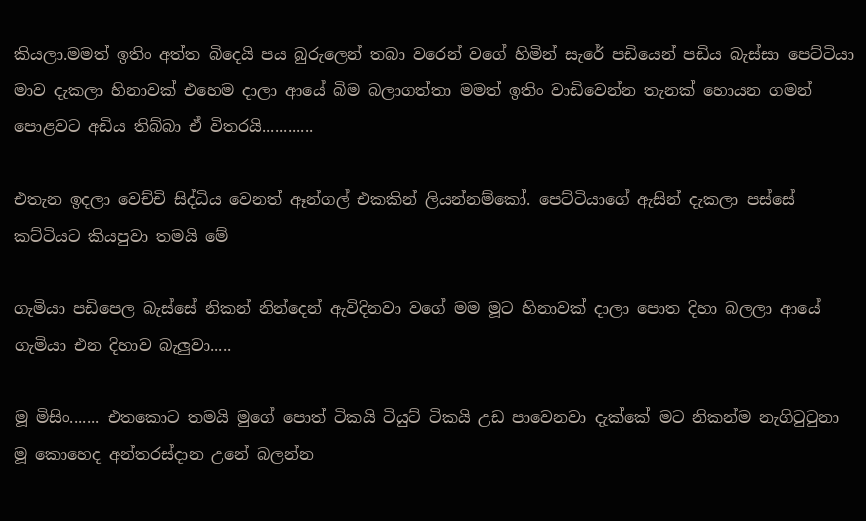කියලා.මමත් ඉතිං අත්ත බිදෙයි පය බුරුලෙන් තබා වරෙන් වගේ හිමින් සැරේ පඩියෙන් පඩිය බැස්සා පෙට්ටියා මාව දැකලා හිනාවක් එහෙම දාලා ආයේ බිම බලාගත්තා මමත් ඉතිං වාඩිවෙන්න තැනක් හොයන ගමන්  පොළවට අඩිය තිබ්බා ඒ විතරයි............

එතැන ඉදලා වෙච්චි සිද්ධිය වෙනත් ඈන්ගල් එකකින් ලියන්නම්කෝ. පෙට්ටියාගේ ඇසින් දැකලා පස්සේ කට්ටියට කියපුවා තමයි මේ

ගැමියා පඩිපෙල බැස්සේ නිකන් නින්දෙන් ඇවිදිනවා වගේ මම මූට හිනාවක් දාලා පොත දිහා බලලා ආයේ ගැමියා එන දිහාව බැලුවා.....

මූ මිසිං....... එතකොට තමයි මුගේ පොත් ටිකයි ටියුට් ටිකයි උඩ පාවෙනවා දැක්කේ මට නිකන්ම නැගිටුටුනා මූ කොහෙද අන්තරස්දාන උනේ බලන්න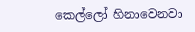කෙල්ලෝ හිනාවෙනවා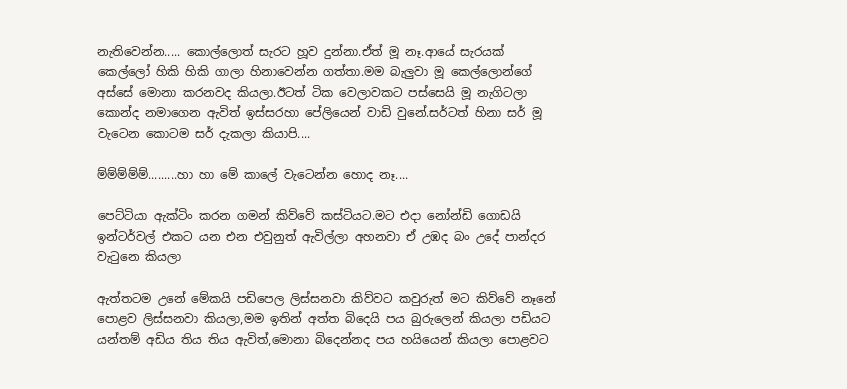නැතිවෙන්න..... කොල්ලොත් සැරට හූව දුන්නා.ඒත් මූ නෑ.ආයේ සැරයක් කෙල්ලෝ හිකි හිකි ගාලා හිනාවෙන්න ගත්තා.මම බැලුවා මූ කෙල්ලොන්ගේ අස්සේ මොනා කරනවද කියලා.ඊටත් ටික වෙලාවකට පස්සෙයි මූ නැගිටලා කොන්ද නමාගෙන ඇවිත් ඉස්සරහා පේලියෙන් වාඩි වුනේ.සර්ටත් හිනා සර් මූ වැටෙන කොටම සර් දැකලා කියාපි....

ම්ම්ම්ම්ම්.........හා හා මේ කාලේ වැටෙන්න හොද නෑ....

පෙට්ටියා ඇක්ටිං කරන ගමන් කිව්වේ කස්ටියට.මට එදා නෝන්ඩි ගොඩයි ඉන්ටර්වල් එකට යන එන එවුනුත් ඇවිල්ලා අහනවා ඒ උඹද බං උදේ පාන්දර වැටුනෙ කියලා

ඇත්තටම උනේ මේකයි පඩිපෙල ලිස්සනවා කිව්වට කවුරුත් මට කිව්වේ නෑනේ පොළව ලිස්සනවා කියලා,මම ඉතින් අත්ත බිදෙයි පය බුරුලෙන් කියලා පඩියට යන්තම් අඩිය තිය තිය ඇවිත්,මොනා බිදෙන්නද පය හයියෙන් කියලා පොළවට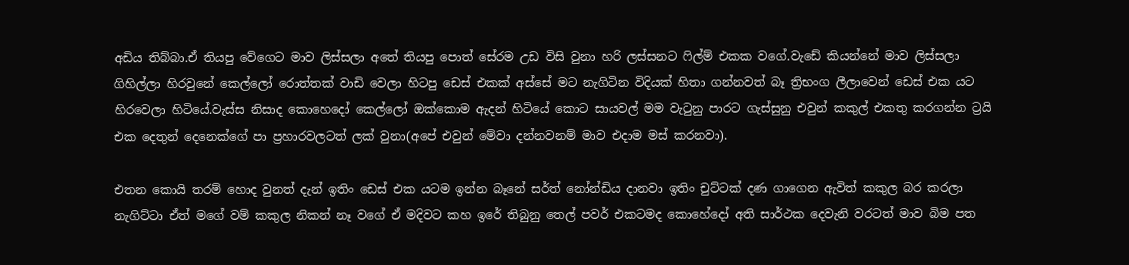අඩිය තිබ්බා.ඒ තියපු වේගෙට මාව ලිස්සලා අතේ තියපු පොත් සේරම උඩ විසි වුනා හරි ලස්සනට ෆිල්ම් එකක වගේ.වැඩේ කියන්නේ මාව ලිස්සලා ගිහිල්ලා හිරවුනේ කෙල්ලෝ රොත්තක් වාඩි වෙලා හිටපු ඩෙස් එකක් අස්සේ මට නැගිටින විදියක් හිතා ගන්නවත් බෑ ත්‍රිභංග ලීලාවෙන් ඩෙස් එක යට හිරවෙලා හිටියේ.වැස්ස නිසාද කොහෙදෝ කෙල්ලෝ ඔක්කොම ඇදන් හිටියේ කොට සායවල් මම වැටුනු පාරට ගැස්සුනු එවුන් කකුල් එකතු කරගන්න ට්‍රයි එක දෙතුන් දෙනෙක්ගේ පා ප්‍රහාරවලටත් ලක් වුනා(අපේ එවුන් මේවා දන්නවනම් මාව එදාම මස් කරනවා).

එතන කොයි තරම් හොද වුනත් දැන් ඉතිං ඩෙස් එක යටම ඉන්න බෑනේ සර්ත් නෝන්ඩිය දානවා ඉතිං චුට්ටක් දණ ගාගෙන ඇවිත් කකුල බර කරලා නැගිට්ටා ඒත් මගේ වම් කකුල නිකන් නෑ වගේ ඒ මදිවට කහ ඉරේ තිබුනු තෙල් පවර් එකටමද කොහේදෝ අති සාර්ථක දෙවැනි වරටත් මාව බිම පත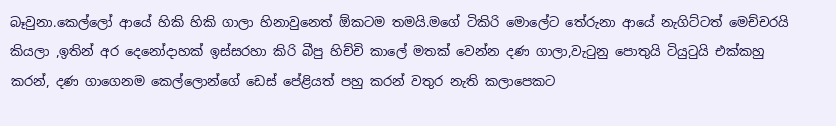බෑවුනා.කෙල්ලෝ ආයේ හිකි හිකි ගාලා හිනාවුනෙත් ඕකටම තමයි.මගේ ටිකිරි මොලේට තේරුනා ආයේ නැගිට්ටත් මෙච්චරයි කියලා ,ඉතින් අර දෙනෝදාහක් ඉස්සරහා කිරි බීපු හිච්චි කාලේ මතක් වෙන්න දණ ගාලා,වැටුනු පොතුයි ටියුටුයි එක්කහු කරන්, දණ ගාගෙනම කෙල්ලොන්ගේ ඩෙස් පේළියත් පහු කරන් වතුර නැති කලාපෙකට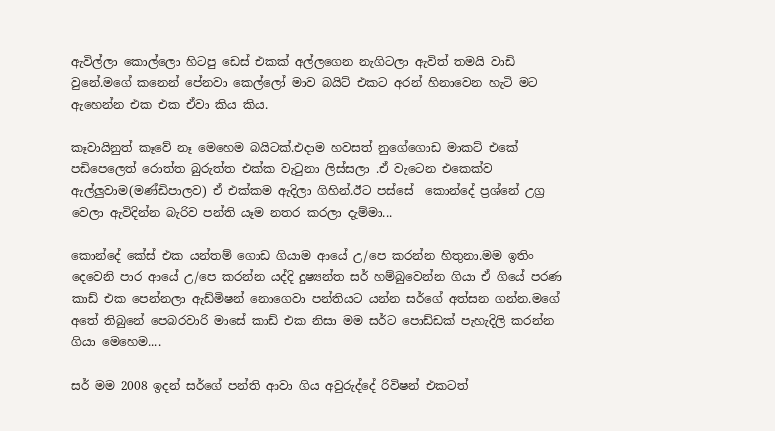ඇවිල්ලා කොල්ලො හිටපු ඩෙස් එකක් අල්ලගෙන නැගිටලා ඇවිත් තමයි වාඩි වුනේ.මගේ කනෙන් පේනවා කෙල්ලෝ මාව බයිට් එකට අරන් හිනාවෙන හැටි මට ඇහෙන්න එක එක ඒවා කිය කිය.

කෑවායිනුත් කෑවේ නෑ මෙහෙම බයිටක්.එදාම හවසත් නුගේගොඩ මාකට් එකේ පඩිපෙලෙත් රොත්ත බුරුත්ත එක්ක වැටුනා ලිස්සලා .ඒ වැටෙන එකෙක්ව ඇල්ලුවාම(මණ්ඩිපාලව) ඒ එක්කම ඇදිලා ගිහින්.ඊට පස්සේ  කොන්දේ ප්‍රශ්නේ උග්‍ර වෙලා ඇවිදින්න බැරිව පන්ති යෑම නතර කරලා දැම්මා...

කොන්දේ කේස් එක යන්තම් ගොඩ ගියාම ආයේ උ/පෙ කරන්න හිතුනා.මම ඉතිං දෙවෙනි පාර ආයේ උ/පෙ කරන්න යද්දි දුෂ්‍යන්ත සර් හම්බුවෙන්න ගියා ඒ ගියේ පරණ කාඩ් එක පෙන්නලා ඇඩ්මිෂන් නොගෙවා පන්තියට යන්න සර්ගේ අත්සන ගන්න.මගේ අතේ තිබුනේ පෙබරවාරි මාසේ කාඩ් එක නිසා මම සර්ට පොඩ්ඩක් පැහැදිලි කරන්න ගියා මෙහෙම....

සර් මම 2008 ඉදන් සර්ගේ පන්ති ආවා ගිය අවුරුද්දේ රිවිෂන් එකටත්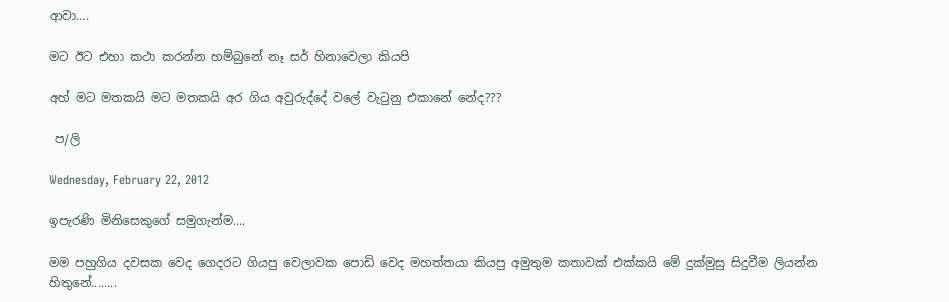ආවා....

මට ඊට එහා කථා කරන්න හම්බුනේ නෑ සර් හිනාවෙලා කියපි

අහ් මට මතකයි මට මතකයි අර ගිය අවුරුද්දේ වලේ වැටුනු එකානේ නේද???

 ප/ලි

Wednesday, February 22, 2012

ඉපැරණි මිනිසෙකුගේ සමුගැන්ම....

මම පහුගිය දවසක වෙද ගෙදරට ගියපු වෙලාවක පොඩි වෙද මහත්තයා කියපු අමුතුම කතාවක් එක්කයි මේ දුක්මුසු සිදුවීම ලියන්න හිතුනේ........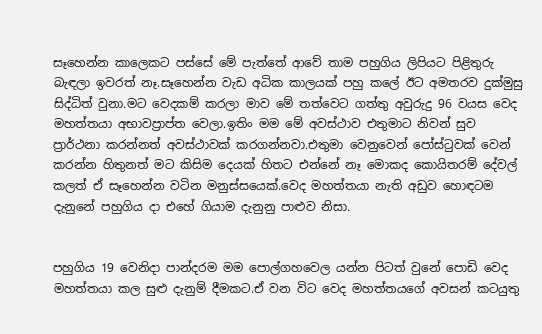සෑහෙන්න කාලෙකට පස්සේ මේ පැත්තේ ආවේ තාම පහුගිය ලිපියට පිළිතුරු බැඳලා ඉවරත් නෑ.සෑහෙන්න වැඩ අධික කාලයක් පහු කලේ ඊට අමතරව දුක්මුසු සිද්ධිත් වුනා.මට වෙදකම් කරලා මාව මේ තත්වෙට ගත්තු අවුරුදු 96 වයස වෙද මහත්තයා අභාවප්‍රාප්ත වෙලා.ඉතිං මම මේ අවස්ථාව එතුමාට නිවන් සුව ප්‍රාර්ථනා කරන්නත් අවස්ථාවක් කරගන්නවා.එතුමා වෙනුවෙන් පෝස්ටුවක් වෙන් කරන්න හිතුනත් මට කිසිම දෙයක් හිතට එන්නේ නෑ මොකද කොයිතරම් දේවල් කලත් ඒ සෑහෙන්න වටින මනුස්සයෙක්.වෙද මහත්තයා නැති අඩුව හොඳටම දැනුනේ පහුගිය දා එහේ ගියාම දැනුනු පාළුව නිසා.


පහුගිය 19 වෙනිදා පාන්දරම මම පොල්ගහවෙල යන්න පිටත් වුනේ පොඩි වෙද මහත්තයා කල සුළු දැනුම් දීමකට.ඒ වන විට වෙද මහත්තයගේ අවසන් කටයුතු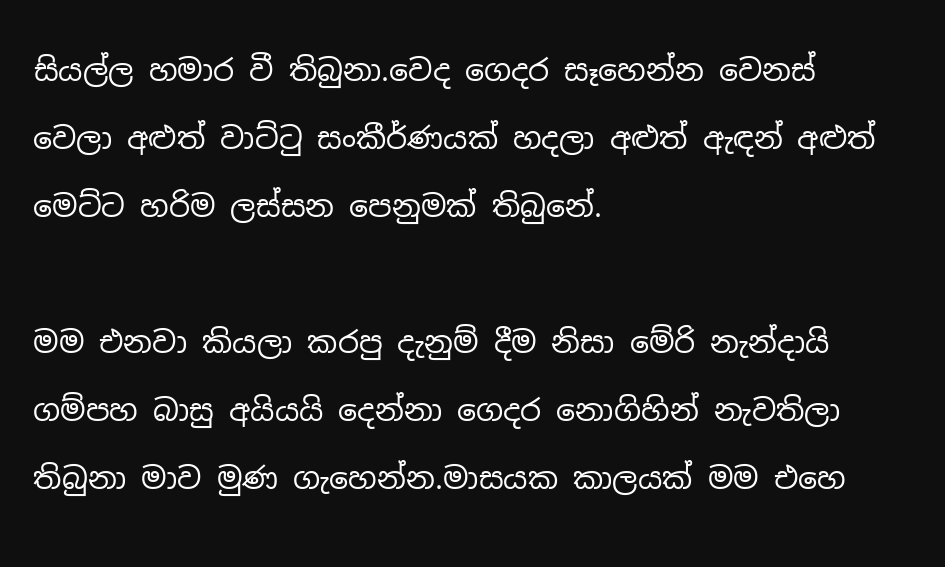සියල්ල හමාර වී තිබුනා.වෙද ගෙදර සෑහෙන්න වෙනස් වෙලා අළුත් වාට්ටු සංකීර්ණයක් හදලා අළුත් ඇඳන් අළුත් මෙට්ට හරිම ලස්සන පෙනුමක් තිබුනේ.

මම එනවා කියලා කරපු දැනුම් දීම නිසා මේරි නැන්දායි ගම්පහ බාසු අයියයි දෙන්නා ගෙදර නොගිහින් නැවතිලා තිබුනා මාව මුණ ගැහෙන්න.මාසයක කාලයක් මම එහෙ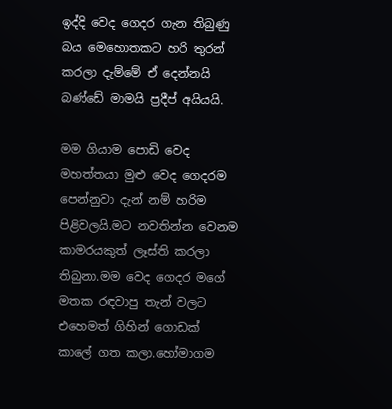ඉද්දි වෙද ගෙදර ගැන තිබුණු බය මෙහොතකට හරි තුරන් කරලා දැම්මේ ඒ දෙන්නයි බණ්ඩේ මාමයි ප්‍රදීප් අයියයි.

මම ගියාම පොඩි වෙද මහත්තයා මුළු වෙද ගෙදරම පෙන්නුවා දැන් නම් හරිම පිළිවලයි.මට නවතින්න වෙනම කාමරයකුත් ලෑස්ති කරලා තිබුනා.මම වෙද ගෙදර මගේ මතක රඳවාපු තැන් වලට එහෙමත් ගිහින් ගොඩක් කාලේ ගත කලා.හෝමාගම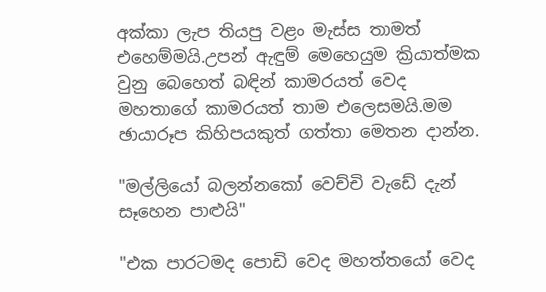අක්කා ලැප තියපු වළං මැස්ස තාමත් එහෙම්මයි.උපන් ඇඳුම් මෙහෙයුම ක්‍රියාත්මක වුනු බෙහෙත් බඳින් කාමරයත් වෙද මහතාගේ කාමරයත් තාම එලෙසමයි.මම ඡායාරූප කිහිපයකුත් ගත්තා මෙතන දාන්න.

"මල්ලියෝ බලන්නකෝ වෙච්චි වැඩේ දැන් සෑහෙන පාළුයි"

"එක පාරටමද පොඩි වෙද මහත්තයෝ වෙද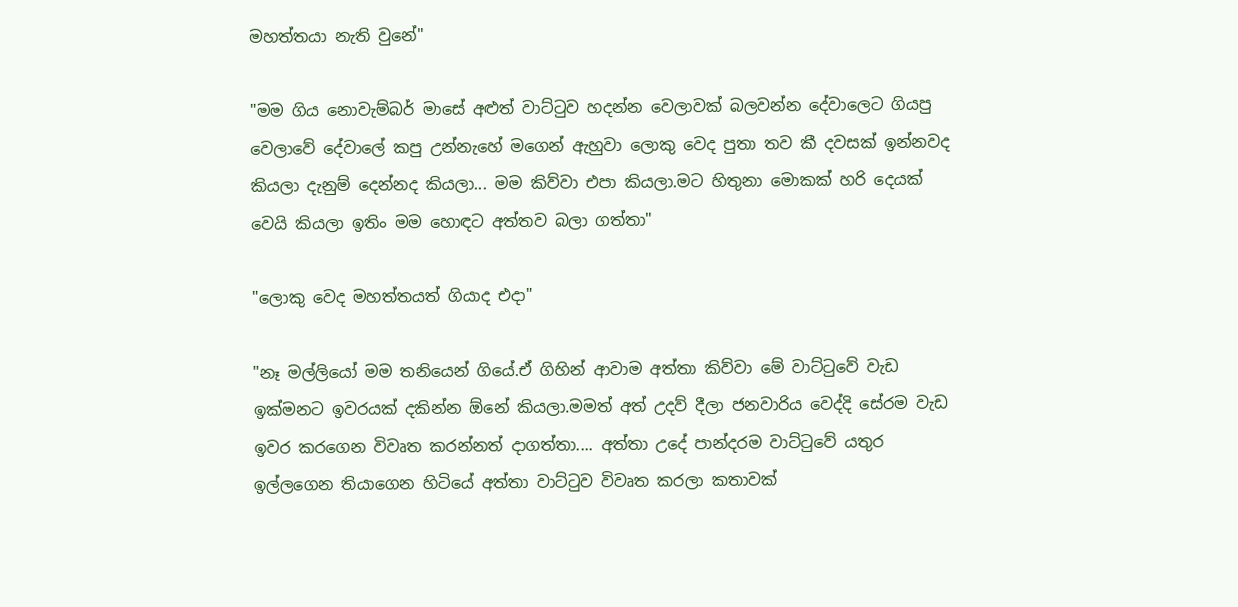මහත්තයා නැති වුනේ"

"මම ගිය නොවැම්බර් මාසේ අළුත් වාට්ටුව හදන්න වෙලාවක් බලවන්න දේවාලෙට ගියපු වෙලාවේ දේවාලේ කපු උන්නැහේ මගෙන් ඇහුවා ලොකු වෙද පුතා තව කී දවසක් ඉන්නවද කියලා දැනුම් දෙන්නද කියලා... මම කිව්වා එපා කියලා.මට හිතුනා මොකක් හරි දෙයක් වෙයි කියලා ඉතිං මම හොඳට අත්තව බලා ගත්තා"

"ලොකු වෙද මහත්තයත් ගියාද එදා"

"නෑ මල්ලියෝ මම තනියෙන් ගියේ.ඒ ගිහින් ආවාම අත්තා කිව්වා මේ වාට්ටුවේ වැඩ ඉක්මනට ඉවරයක් දකින්න ඕනේ කියලා.මමත් අත් උදව් දීලා ජනවාරිය වෙද්දි සේරම වැඩ ඉවර කරගෙන විවෘත කරන්නත් දාගත්තා.... අත්තා උදේ පාන්දරම වාට්ටුවේ යතුර ඉල්ලගෙන තියාගෙන හිටියේ අත්තා වාට්ටුව විවෘත කරලා කතාවක්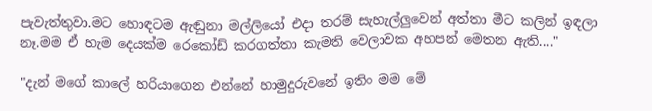පැවැත්තුවා.මට හොඳටම ඇඬුනා මල්ලියෝ එදා තරම් සැහැල්ලුවෙන් අත්තා මීට කලින් ඉඳලා නෑ.මම ඒ හැම දෙයක්ම රෙකෝඩ් කරගත්තා කැමති වෙලාවක අහපන් මෙතන ඇති...."

"දැන් මගේ කාලේ හරියාගෙන එන්නේ හාමුදුරුවනේ ඉතිං මම මේ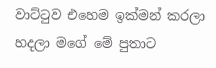වාට්ටුව එහෙම ඉක්මන් කරලා හදලා මගේ මේ පුතාට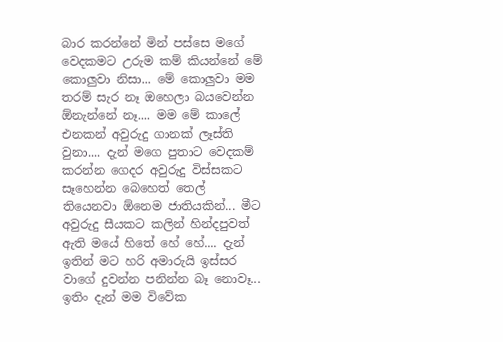බාර කරන්නේ මින් පස්සෙ මගේ වෙදකමට උරුම කම් කියන්නේ මේ කොලුවා නිසා... මේ කොලුවා මම තරම් සැර නෑ ඔහෙලා බයවෙන්න ඕනැන්නේ නෑ.... මම මේ කාලේ එනකන් අවුරුදු ගානක් ලෑස්ති වුනා.... දැන් මගෙ පුතාට වෙදකම් කරන්න ගෙදර අවුරුදු විස්සකට සෑහෙන්න බෙහෙත් තෙල් තියෙනවා ඕනෙම ජාතියකින්... මීට අවුරුදු සීයකට කලින් හින්දපුවත් ඇති මයේ හිතේ හේ හේ.... දැන් ඉතින් මට හරි අමාරුයි ඉස්සර වාගේ දුවන්න පනින්න බෑ නොවෑ... ඉතිං දැන් මම විවේක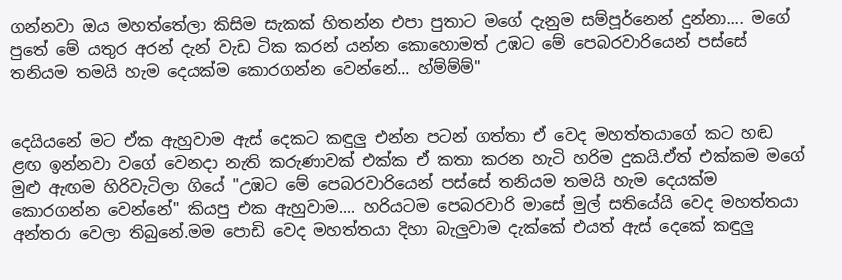ගන්නවා ඔය මහත්තේලා කිසිම සැකක් හිතන්න එපා පුතාට මගේ දැනුම සම්පූර්නෙන් දුන්නා.... මගේ පුතේ මේ යතුර අරන් දැන් වැඩ ටික කරන් යන්න කොහොමත් උඹට මේ පෙබරවාරියෙන් පස්සේ තනියම තමයි හැම දෙයක්ම කොරගන්න වෙන්නේ... හ්ම්ම්ම්"


දෙයියනේ මට ඒක ඇහුවාම ඇස් දෙකට කඳුලු එන්න පටන් ගත්තා ඒ වෙද මහත්තයාගේ කට හඬ ළඟ ඉන්නවා වගේ වෙනදා නැති කරුණාවක් එක්ක ඒ කතා කරන හැටි හරිම දුකයි.ඒත් එක්කම මගේ මුළු ඇඟම හිරිවැටිලා ගියේ "උඹට මේ පෙබරවාරියෙන් පස්සේ තනියම තමයි හැම දෙයක්ම කොරගන්න වෙන්නේ" කියපු එක ඇහුවාම.... හරියටම පෙබරවාරි මාසේ මුල් සතියේයි වෙද මහත්තයා අන්තරා වෙලා තිබුනේ.මම පොඩි වෙද මහත්තයා දිහා බැලුවාම දැක්කේ එයත් ඇස් දෙකේ කඳුලු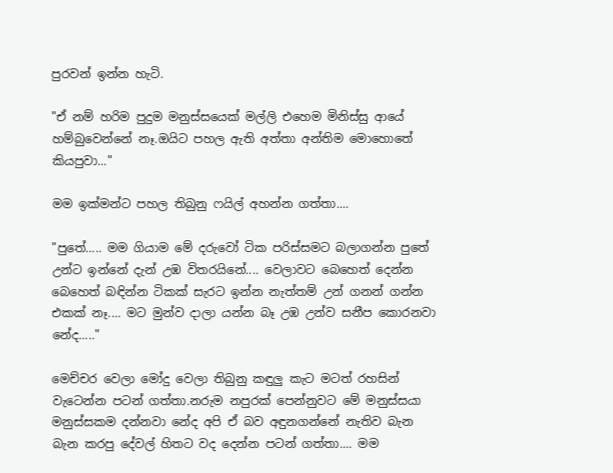පුරවන් ඉන්න හැටි.

"ඒ නම් හරිම පුදුම මනුස්සයෙක් මල්ලි එහෙම මිනිස්සු ආයේ හම්බුවෙන්නේ නෑ.ඔයිට පහල ඇති අත්තා අන්තිම මොහොතේ කියපුවා..."

මම ඉක්මන්ට පහල තිබුනු ෆයිල් අහන්න ගත්තා....

"පුතේ..... මම ගියාම මේ දරුවෝ ටික පරිස්සමට බලාගන්න පුතේ උන්ට ඉන්නේ දැන් උඹ විතරයිනේ.... වෙලාවට බෙහෙත් දෙන්න බෙහෙත් බඳින්න ටිකක් සැරට ඉන්න නැත්තම් උන් ගනන් ගන්න එකක් නෑ.... මට මුන්ව දාලා යන්න බෑ උඹ උන්ව සනීප කොරනවා නේද....."

මෙච්චර වෙලා මෝදු වෙලා තිබුනු කඳුලු කැට මටත් රහසින් වැටෙන්න පටන් ගත්තා.නරුම නපුරක් පෙන්නුවට මේ මනුස්සයා මනුස්සකම දන්නවා නේද අපි ඒ බව අඳුනගන්නේ නැතිව බැන බැන කරපු දේවල් හිතට වද දෙන්න පටන් ගත්තා.... මම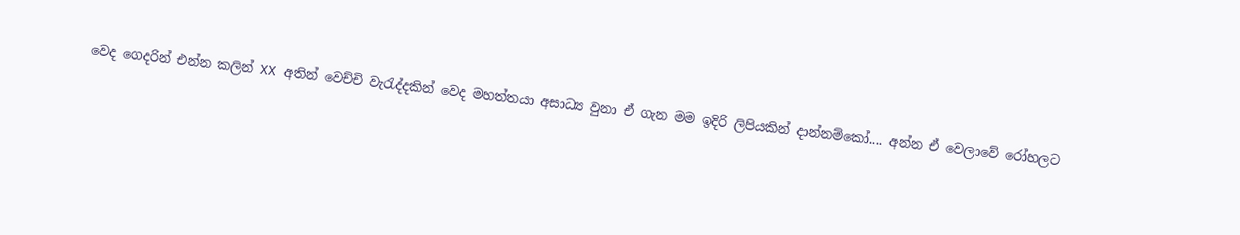වෙද ගෙදරින් එන්න කලින් XX අතින් වෙච්චි වැරැද්දකින් වෙද මහත්තයා අසාධ්‍ය වුනා ඒ ගැන මම ඉදිරි ලිපියකින් දාන්නම්කෝ.... අන්න ඒ වෙලාවේ රෝහලට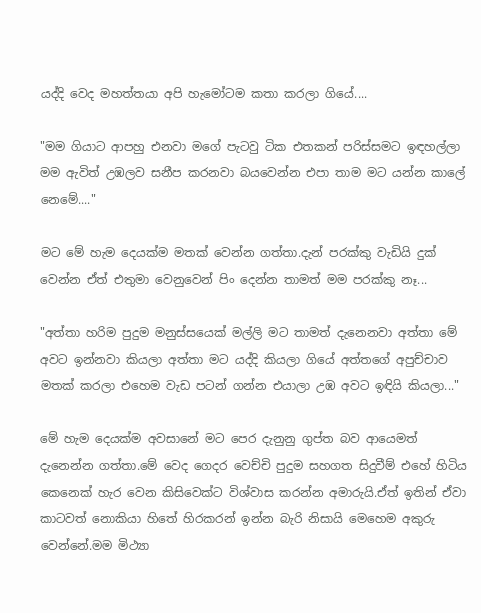යද්දි වෙද මහත්තයා අපි හැමෝටම කතා කරලා ගියේ....

"මම ගියාට ආපහු එනවා මගේ පැටවු ටික එතකන් පරිස්සමට ඉඳහල්ලා මම ඇවිත් උඹලව සනීප කරනවා බයවෙන්න එපා තාම මට යන්න කාලේ නෙමේ...."

මට මේ හැම දෙයක්ම මතක් වෙන්න ගත්තා.දැන් පරක්කු වැඩියි දුක් වෙන්න ඒත් එතුමා වෙනුවෙන් පිං දෙන්න තාමත් මම පරක්කු නෑ...

"අත්තා හරිම පුදුම මනුස්සයෙක් මල්ලි මට තාමත් දැනෙනවා අත්තා මේ අවට ඉන්නවා කියලා අත්තා මට යද්දි කියලා ගියේ අත්තගේ අපුච්චාව මතක් කරලා එහෙම වැඩ පටන් ගන්න එයාලා උඹ අවට ඉඳියි කියලා..."

මේ හැම දෙයක්ම අවසානේ මට පෙර දැනුනු ගුප්ත බව ආයෙමත් දැනෙන්න ගත්තා.මේ වෙද ගෙදර වෙච්චි පුදුම සහගත සිදුවීම් එහේ හිටිය කෙනෙක් හැර වෙන කිසිවෙක්ට විශ්වාස කරන්න අමාරුයි.ඒත් ඉතින් ඒවා කාටවත් නොකියා හිතේ හිරකරන් ඉන්න බැරි නිසායි මෙහෙම අකුරු වෙන්නේ.මම මිථ්‍යා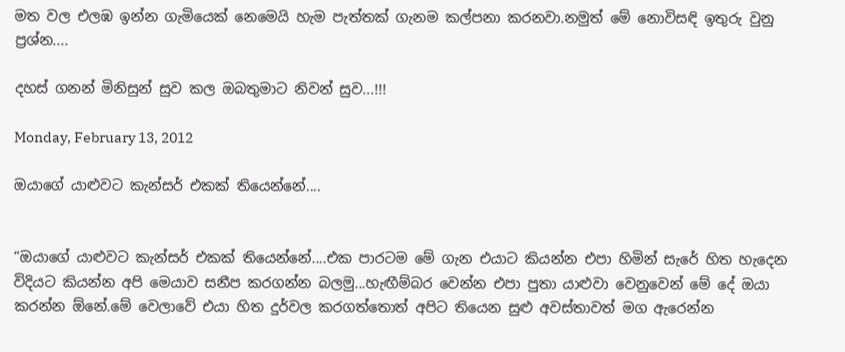මත වල එලඹ ඉන්න ගැමියෙක් නෙමෙයි හැම පැත්තක් ගැනම කල්පනා කරනවා.නමුත් මේ නොවිසඳි ඉතුරු වුනු ප්‍රශ්න....

දහස් ගනන් මිනිසුන් සුව කල ඔබතුමාට නිවන් සුව...!!!

Monday, February 13, 2012

ඔයාගේ යාළුවට කැන්සර් එකක් තියෙන්නේ....


“ඔයාගේ යාළුවට කැන්සර් එකක් තියෙන්නේ....එක පාරටම මේ ගැන එයාට කියන්න එපා හිමින් සැරේ හිත හැදෙන විදියට කියන්න අපි මෙයාව සනීප කරගන්න බලමු...හැඟීම්බර වෙන්න එපා පුතා යාළුවා වෙනුවෙන් මේ දේ ඔයා කරන්න ඕනේ.මේ වෙලාවේ එයා හිත දුර්වල කරගත්තොත් අපිට තියෙන සුළු අවස්තාවත් මග ඇරෙන්න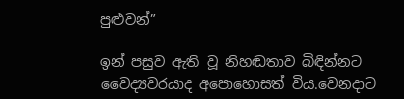පුළුවන්”

ඉන් පසුව ඇති වූ නිහඬතාව බිඳින්නට වෛද්‍යවරයාද අපොහොසත් විය.වෙනදාට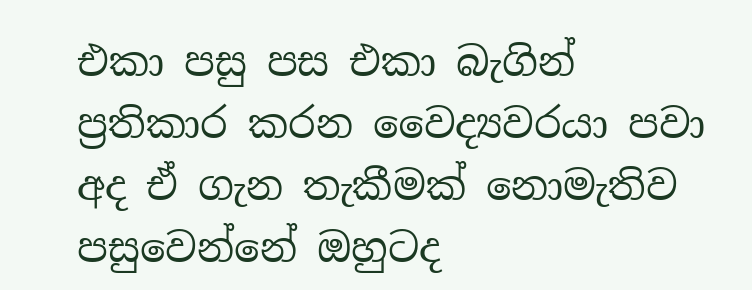එකා පසු පස එකා බැගින් ප්‍රතිකාර කරන වෛද්‍යවරයා පවා අද ඒ ගැන තැකීමක් නොමැතිව පසුවෙන්නේ ඔහුටද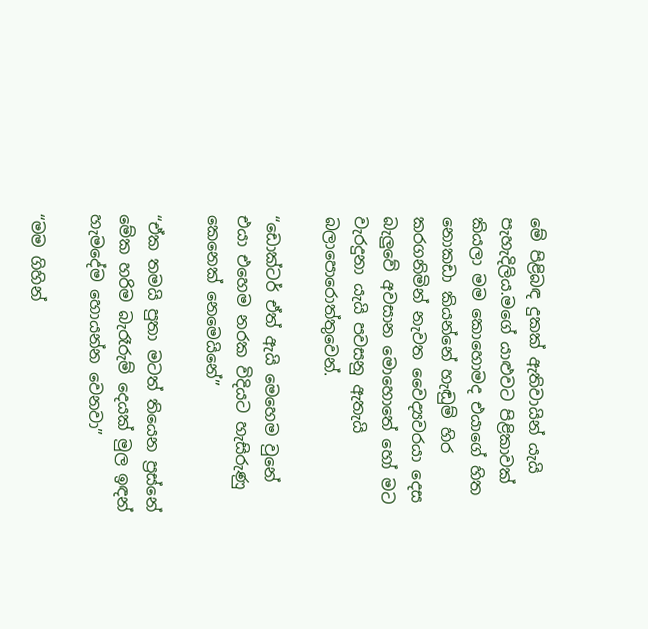මේ පිළිබඳ දුකක් ඇතිවායින් යැයි පැහැදිලිය.මගේ යාළුවට පිළිකාවක් කියලා මම කොහොමද එයාගේ හිත නොකඩා කියන්නේ හැඬුම් හිර කරගනිමින් නැවත වෛද්‍යවරයා දෙස බැලුවේ අවසාන මොහොතේ හෝ මට වැරදුනා යැයි පවසනු ඇතැයි බලාපොරොත්තුවෙන්.

“ඩොක්ටර් ඒත් ඇයි මෙහෙම වුනේ එයා එහෙම නරක විදියට හැසිරුණු කෙනෙක් නෙමෙයිනේ”

“ඒක තමයි පුතා මටත් තියෙන ප්‍රස්නේ මේක හරිම බැරෑරුම් දෙයක් මුල ඉඳන් හැමදේම හොයන්න වෙනවා”

“මම ගිහින්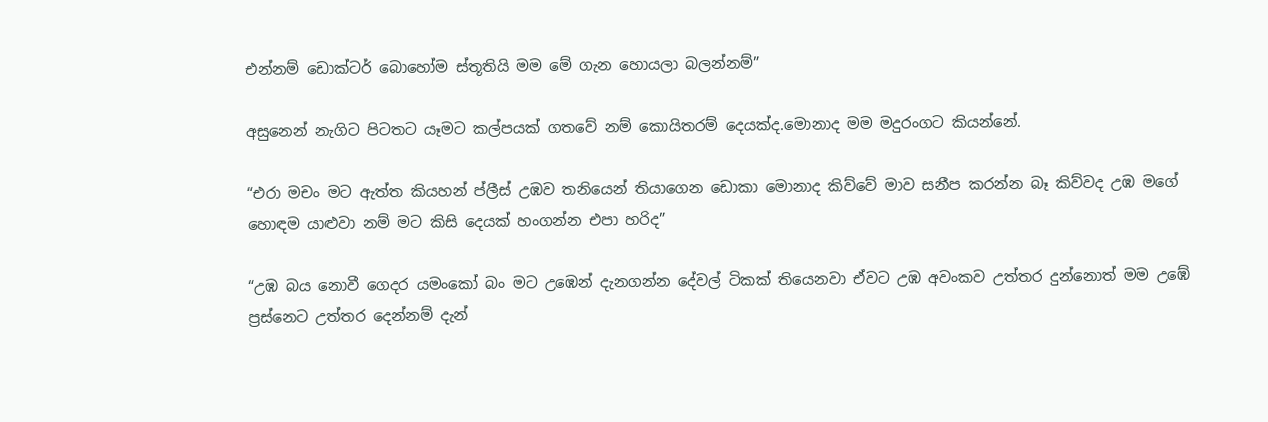එන්නම් ඩොක්ටර් බොහෝම ස්තූතියි මම මේ ගැන හොයලා බලන්නම්”

අසුනෙන් නැගිට පිටතට යෑමට කල්පයක් ගතවේ නම් කොයිතරම් දෙයක්ද.මොනාද මම මදුරංගට කියන්නේ.

“එරා මචං මට ඇත්ත කියහන් ප්ලීස් උඹව තනියෙන් තියාගෙන ඩොකා මොනාද කිව්වේ මාව සනීප කරන්න බෑ කිව්වද උඹ මගේ හොඳම යාළුවා නම් මට කිසි දෙයක් හංගන්න එපා හරිද”

“උඹ බය නොවී ගෙදර යමංකෝ බං මට උඹෙන් දැනගන්න දේවල් ටිකක් තියෙනවා ඒවට උඹ අවංකව උත්තර දුන්නොත් මම උඹේ ප්‍රස්නෙට උත්තර දෙන්නම් දැන්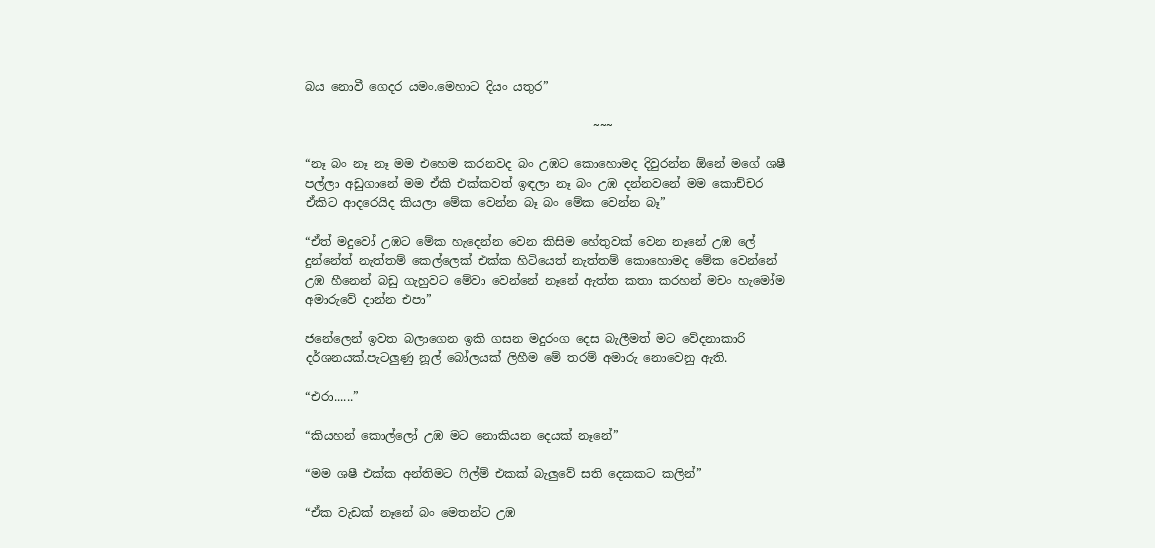බය නොවී ගෙදර යමං.මෙහාට දියං යතුර”

                                                ~~~

“නෑ බං නෑ නෑ මම එහෙම කරනවද බං උඹට කොහොමද දිවුරන්න ඕනේ මගේ ශෂී පල්ලා අඩුගානේ මම ඒකි එක්කවත් ඉඳලා නෑ බං උඹ දන්නවනේ මම කොච්චර ඒකිට ආදරෙයිද කියලා මේක වෙන්න බෑ බං මේක වෙන්න බෑ”

“ඒත් මදුවෝ උඹට මේක හැදෙන්න වෙන කිසිම හේතුවක් වෙන නෑනේ උඹ ලේ දුන්නේත් නැත්තම් කෙල්ලෙක් එක්ක හිටියෙත් නැත්තම් කොහොමද මේක වෙන්නේ උඹ හීනෙන් බඩු ගැහුවට මේවා වෙන්නේ නෑනේ ඇත්ත කතා කරහන් මචං හැමෝම අමාරුවේ දාන්න එපා”

ජනේලෙන් ඉවත බලාගෙන ඉකි ගසන මදුරංග දෙස බැලීමත් මට වේදනාකාරි දර්ශනයක්.පැටලුණු නූල් බෝලයක් ලිහීම මේ තරම් අමාරු නොවෙනු ඇති.

“එරා......”

“කියහන් කොල්ලෝ උඹ මට නොකියන දෙයක් නෑනේ”

“මම ශෂී එක්ක අන්තිමට ෆිල්ම් එකක් බැලුවේ සති දෙකකට කලින්”

“ඒක වැඩක් නෑනේ බං මෙතන්ට උඹ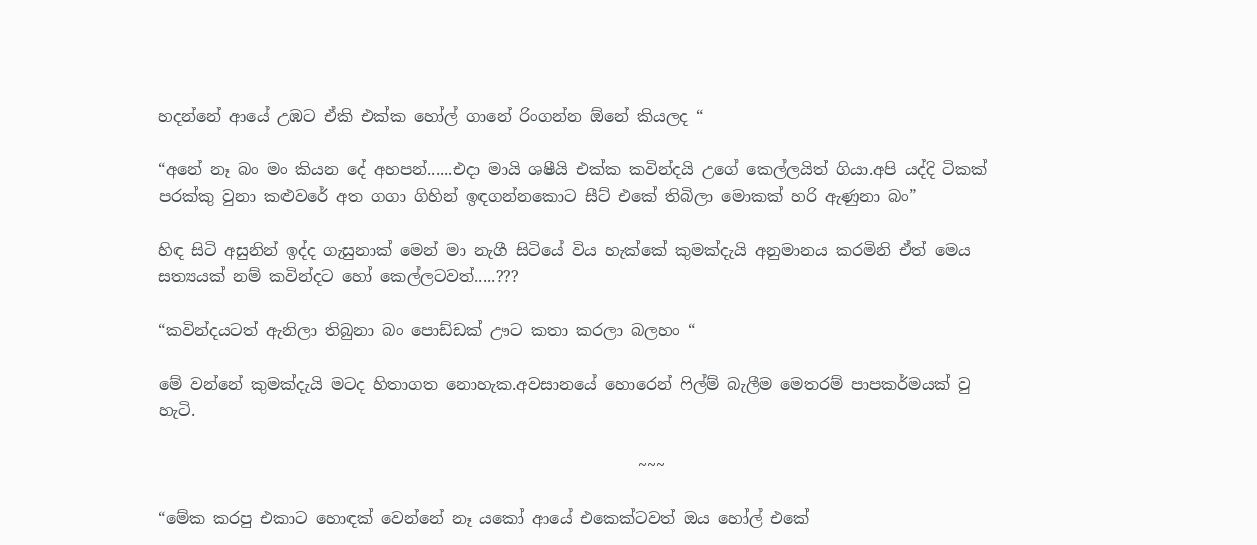හදන්නේ ආයේ උඹට ඒකි එක්ක හෝල් ගානේ රිංගන්න ඕනේ කියලද “

“අනේ නෑ බං මං කියන දේ අහපන්......එදා මායි ශෂීයි එක්ක කවින්දයි උගේ කෙල්ලයිත් ගියා.අපි යද්දි ටිකක් පරක්කු වුනා කළුවරේ අත ගගා ගිහින් ඉඳගන්නකොට සීට් එකේ තිබිලා මොකක් හරි ඇණුනා බං”

හිඳ සිටි අසුනින් ඉද්ද ගැසුනාක් මෙන් මා නැගී සිටියේ විය හැක්කේ කුමක්දැයි අනුමානය කරමිනි ඒත් මෙය සත්‍යයක් නම් කවින්දට හෝ කෙල්ලටවත්.....???

“කවින්දයටත් ඇනිලා තිබුනා බං පොඩ්ඩක් ඌට කතා කරලා බලහං “

මේ වන්නේ කුමක්දැයි මටද හිතාගත නොහැක.අවසානයේ හොරෙන් ෆිල්ම් බැලීම මෙතරම් පාපකර්මයක් වු හැටි.

                                                            ~~~

“මේක කරපු එකාට හොඳක් වෙන්නේ නෑ යකෝ ආයේ එකෙක්ටවත් ඔය හෝල් එකේ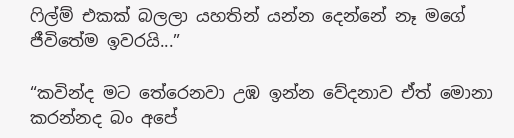ෆිල්ම් එකක් බලලා යහතින් යන්න දෙන්නේ නෑ මගේ ජීවිතේම ඉවරයි...”

“කවින්ද මට තේරෙනවා උඹ ඉන්න වේදනාව ඒත් මොනා කරන්නද බං අපේ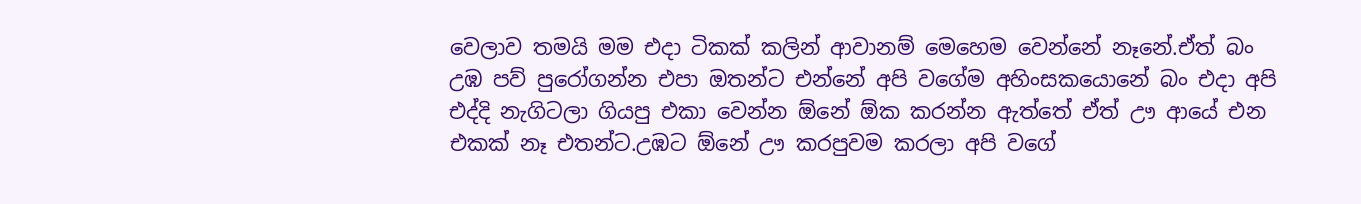වෙලාව තමයි මම එදා ටිකක් කලින් ආවානම් මෙහෙම වෙන්නේ නෑනේ.ඒත් බං උඹ පව් පුරෝගන්න එපා ඔතන්ට එන්නේ අපි වගේම අහිංසකයොනේ බං එදා අපි එද්දි නැගිටලා ගියපු එකා වෙන්න ඕනේ ඕක කරන්න ඇත්තේ ඒත් ඌ ආයේ එන එකක් නෑ එතන්ට.උඹට ඕනේ ඌ කරපුවම කරලා අපි වගේ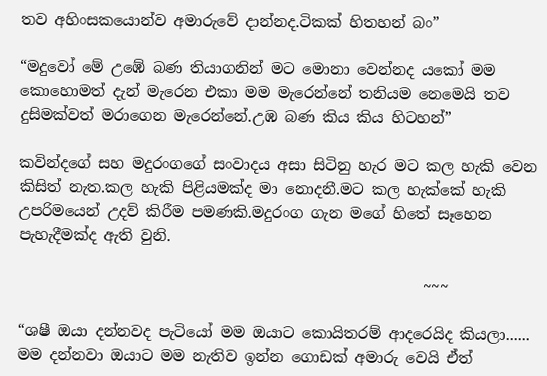තව අහිංසකයොන්ව අමාරුවේ දාන්නද.ටිකක් හිතහන් බං”

“මදුවෝ මේ උඹේ බණ තියාගනින් මට මොනා වෙන්නද යකෝ මම කොහොමත් දැන් මැරෙන එකා මම මැරෙන්නේ තනියම නෙමෙයි තව දුසිමක්වත් මරාගෙන මැරෙන්නේ.උඹ බණ කිය කිය හිටහන්”

කවින්දගේ සහ මදුරංගගේ සංවාදය අසා සිටිනු හැර මට කල හැකි වෙන කිසිත් නැත.කල හැකි පිළියමක්ද මා නොදනී.මට කල හැක්කේ හැකි උපරිමයෙන් උදව් කිරීම පමණකි.මදුරංග ගැන මගේ හිතේ සෑහෙන පැහැදීමක්ද ඇති වුනි.

                                                      ~~~

“ශෂී ඔයා දන්නවද පැටියෝ මම ඔයාට කොයිතරම් ආදරෙයිද කියලා...... මම දන්නවා ඔයාට මම නැතිව ඉන්න ගොඩක් අමාරු වෙයි ඒත්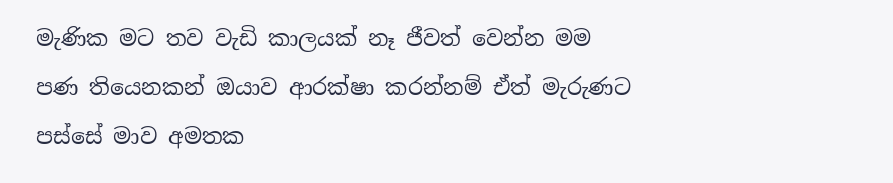මැණික මට තව වැඩි කාලයක් නෑ ජීවත් වෙන්න මම පණ තියෙනකන් ඔයාව ආරක්ෂා කරන්නම් ඒත් මැරුණට පස්සේ මාව අමතක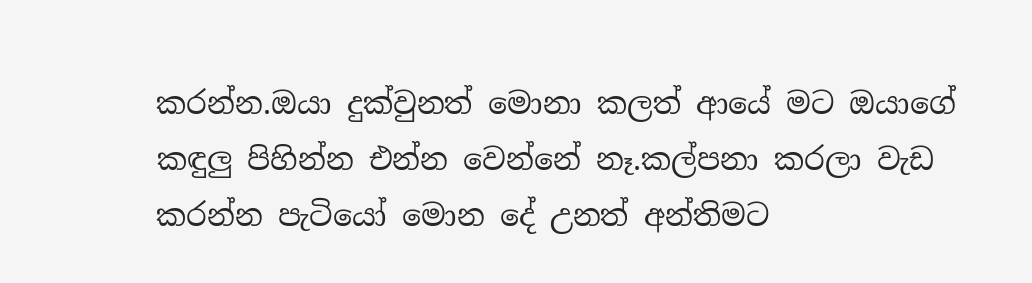කරන්න.ඔයා දුක්වුනත් මොනා කලත් ආයේ මට ඔයාගේ කඳුලු පිහින්න එන්න වෙන්නේ නෑ.කල්පනා කරලා වැඩ කරන්න පැටියෝ මොන දේ උනත් අන්තිමට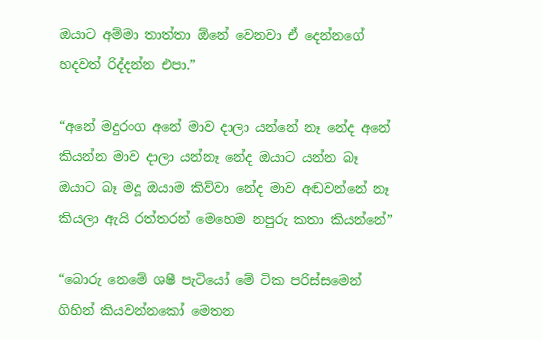ඔයාට අම්මා තාත්තා ඕනේ වෙනවා ඒ දෙන්නගේ හදවත් රිද්දන්න එපා.”

“අනේ මදුරංග අනේ මාව දාලා යන්නේ නෑ නේද අනේ කියන්න මාව දාලා යන්නෑ නේද ඔයාට යන්න බෑ ඔයාට බෑ මදූ ඔයාම කිව්වා නේද මාව අඬවන්නේ නෑ කියලා ඇයි රත්තරන් මෙහෙම නපුරු කතා කියන්නේ”

“බොරු නෙමේ ශෂී පැටියෝ මේ ටික පරිස්සමෙන් ගිහින් කියවන්නකෝ මෙතන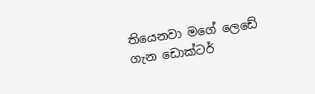තියෙනවා මගේ ලෙඩේ ගැන ඩොක්ටර්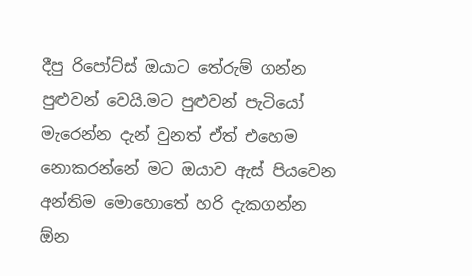දීපු රිපෝට්ස් ඔයාට තේරුම් ගන්න පුළුවන් වෙයි.මට පුළුවන් පැටියෝ මැරෙන්න දැන් වුනත් ඒත් එහෙම නොකරන්නේ මට ඔයාව ඇස් පියවෙන අන්තිම මොහොතේ හරි දැකගන්න ඕන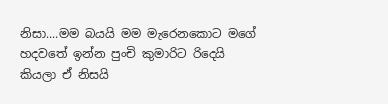නිසා....මම බයයි මම මැරෙනකොට මගේ හදවතේ ඉන්න පුංචි කුමාරිට රිදෙයි කියලා ඒ නිසයි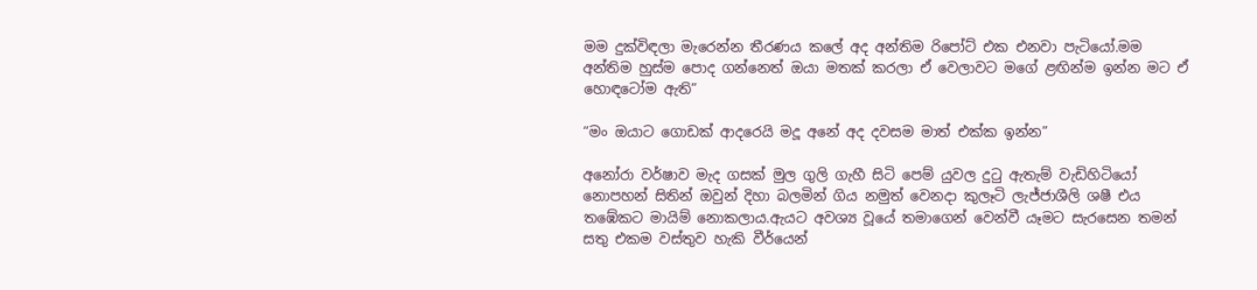මම දුක්විඳලා මැරෙන්න තීරණය කලේ අද අන්තිම රිපෝට් එක එනවා පැටියෝ.මම අන්තිම හුස්ම පොද ගන්නෙත් ඔයා මතක් කරලා ඒ වෙලාවට මගේ ළඟින්ම ඉන්න මට ඒ හොඳටෝම ඇති”

“මං ඔයාට ගොඩක් ආදරෙයි මදූ අනේ අද දවසම මාත් එක්ක ඉන්න”

අනෝරා වර්ෂාව මැද ගසක් මුල ගුලි ගැහී සිටි පෙම් යුවල දුටු ඇතැම් වැඩිහිටියෝ නොපහන් සිතින් ඔවුන් දිහා බලමින් ගිය නමුත් වෙනදා කුලෑටි ලැජ්ජාශීලි ශෂී එය තඹේකට මායිම් නොකලාය.ඇයට අවශ්‍ය වූයේ තමාගෙන් වෙන්වී යෑමට සැරසෙන තමන් සතු එකම වස්තුව හැකි වීර්යෙන්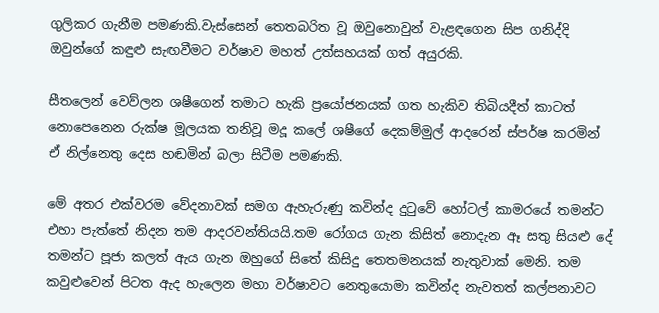ගුලිකර ගැනීම පමණකි.වැස්සෙන් තෙතබරිත වූ ඔවුනොවුන් වැළඳගෙන සිප ගනිද්දි ඔවුන්ගේ කඳුළු සැඟවීමට වර්ෂාව මහත් උත්සහයක් ගත් අයුරකි.

සීතලෙන් වෙව්ලන ශෂීගෙන් තමාට හැකි ප්‍රයෝජනයක් ගත හැකිව තිබියදීත් කාටත් නොපෙනෙන රුක්ෂ මූලයක තනිවූ මදූ කලේ ශෂීගේ දෙකම්මුල් ආදරෙන් ස්පර්ෂ කරමින් ඒ නිල්නෙතු දෙස හඬමින් බලා සිටීම පමණකි.

මේ අතර එක්වරම වේදනාවක් සමග ඇහැරුණු කවින්ද දුටුවේ හෝටල් කාමරයේ තමන්ට එහා පැත්තේ නිදන තම ආදරවන්තියයි.තම රෝගය ගැන කිසිත් නොදැන ඈ සතු සියළු දේ තමන්ට පූජා කලත් ඇය ගැන ඔහුගේ සිතේ කිසිදු තෙතමනයක් නැතුවාක් මෙනි. තම කවුළුවෙන් පිටත ඇද හැලෙන මහා වර්ෂාවට නෙතුයොමා කවින්ද නැවතත් කල්පනාවට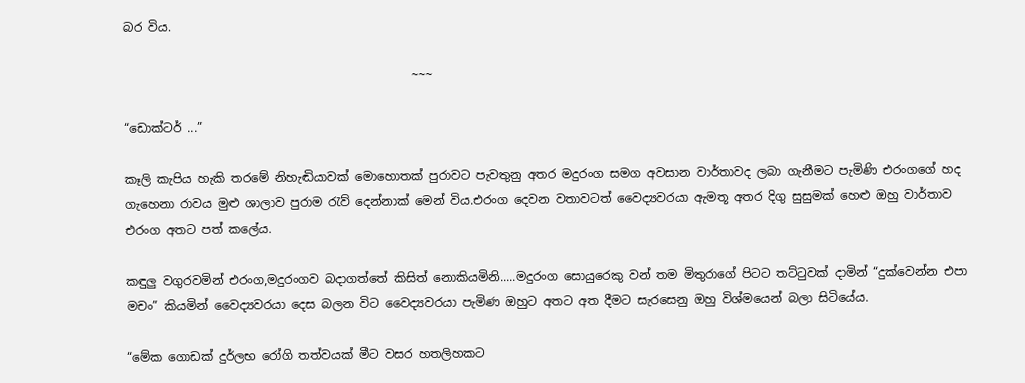බර විය.

                                                ~~~

“ඩොක්ටර් ...”

කෑලි කැපිය හැකි තරමේ නිහැඬියාවක් මොහොතක් පුරාවට පැවතුනු අතර මදුරංග සමග අවසාන වාර්තාවද ලබා ගැනීමට පැමිණි එරංගගේ හද ගැහෙනා රාවය මුළු ශාලාව පුරාම රැව් දෙන්නාක් මෙන් විය.එරංග දෙවන වතාවටත් වෛද්‍යවරයා ඇමතූ අතර දිගු සුසුමක් හෙළු ඔහු වාර්තාව එරංග අතට පත් කලේය.

කඳුලු වගුරවමින් එරංග,මදුරංගව බදාගත්තේ කිසිත් නොකියමිනි.....මදුරංග සොයුරෙකු වන් තම මිතුරාගේ පිටට තට්ටුවක් දාමින් “දුක්වෙන්න එපා මචං” කියමින් වෛද්‍යවරයා දෙස බලන විට වෛද්‍යවරයා පැමිණ ඔහුට අතට අත දීමට සැරසෙනු ඔහු විශ්මයෙන් බලා සිටියේය.

“මේක ගොඩක් දුර්ලභ රෝගි තත්වයක් මීට වසර හතලිහකට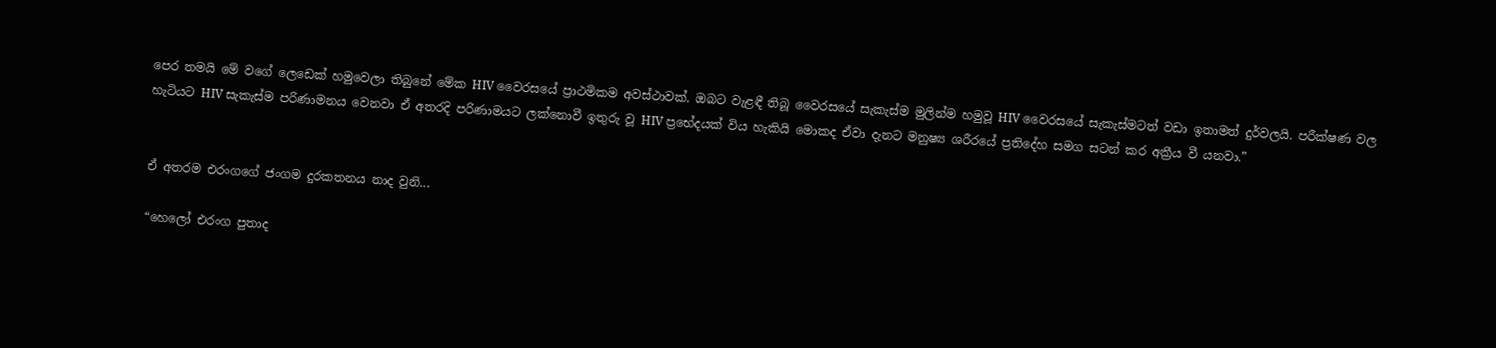පෙර තමයි මේ වගේ ලෙඩෙක් හමුවෙලා තිබුනේ මේක HIV වෛරසයේ ප්‍රාථමිකම අවස්ථාවක්. ඔබට වැළඳී තිබූ වෛරසයේ සැකැස්ම මුලින්ම හමුවූ HIV වෛරසයේ සැකැස්මටත් වඩා ඉතාමත් දුර්වලයි. පරීක්ෂණ වල හැටියට HIV සැකැස්ම පරිණාමනය වෙනවා ඒ අතරදි පරිණාමයට ලක්නොවී ඉතුරු වූ HIV ප්‍රභේදයක් විය හැකියි මොකද ඒවා දැනට මනුෂ්‍ය ශරීරයේ ප්‍රතිදේහ සමග සටන් කර අක්‍රීය වී යනවා.”


ඒ අතරම එරංගගේ ජංගම දුරකතනය නාද වුනි...

“හෙලෝ එරංග පුතාද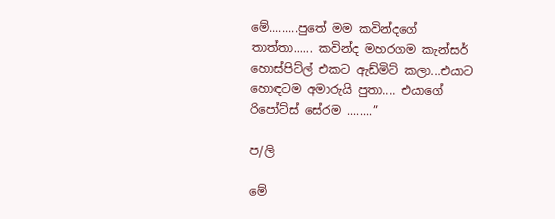මේ.........පුතේ මම කවින්දගේ තාත්තා...... කවින්ද මහරගම කැන්සර් හොස්පිට්ල් එකට ඇඩ්මිට් කලා...එයාට හොඳටම අමාරුයි පුතා.... එයාගේ රිපෝට්ස් සේරම ........”

ප/ලි

මේ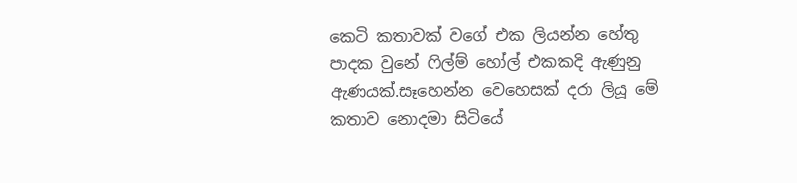කෙටි කතාවක් වගේ එක ලියන්න හේතු පාදක වුනේ ෆිල්ම් හෝල් එකකදි ඇණුනු ඇණයක්.සෑහෙන්න වෙහෙසක් දරා ලියූ මේ කතාව නොදමා සිටියේ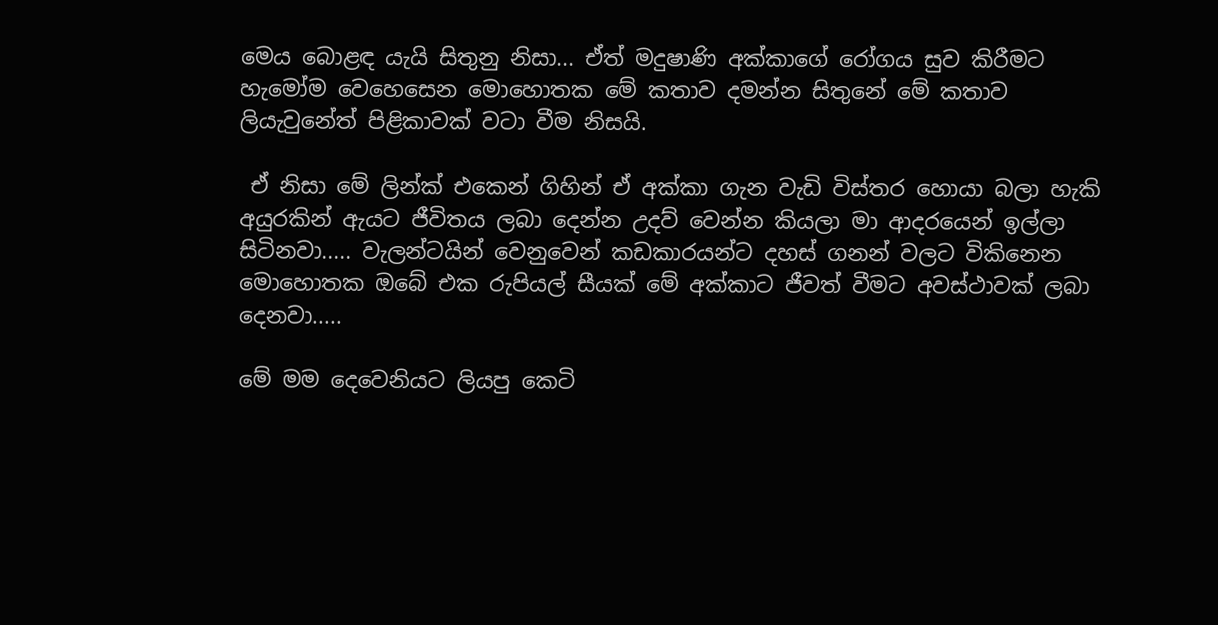මෙය බොළඳ යැයි සිතුනු නිසා... ඒත් මදුෂාණි අක්කාගේ රෝගය සුව කිරීමට හැමෝම වෙහෙසෙන මොහොතක මේ කතාව දමන්න සිතුනේ මේ කතාව ලියැවුනේත් පිළිකාවක් වටා වීම නිසයි.

 ඒ නිසා මේ ලින්ක් එකෙන් ගිහින් ඒ අක්කා ගැන වැඩි විස්තර හොයා බලා හැකි අයුරකින් ඇයට ජීවිතය ලබා දෙන්න උදව් වෙන්න කියලා මා ආදරයෙන් ඉල්ලා සිටිනවා..... වැලන්ටයින් වෙනුවෙන් කඩකාරයන්ට දහස් ගනන් වලට විකිනෙන මොහොතක ඔබේ එක රුපියල් සීයක් මේ අක්කාට ජීවත් වීමට අවස්ථාවක් ලබා දෙනවා.....

මේ මම දෙවෙනියට ලියපු කෙටි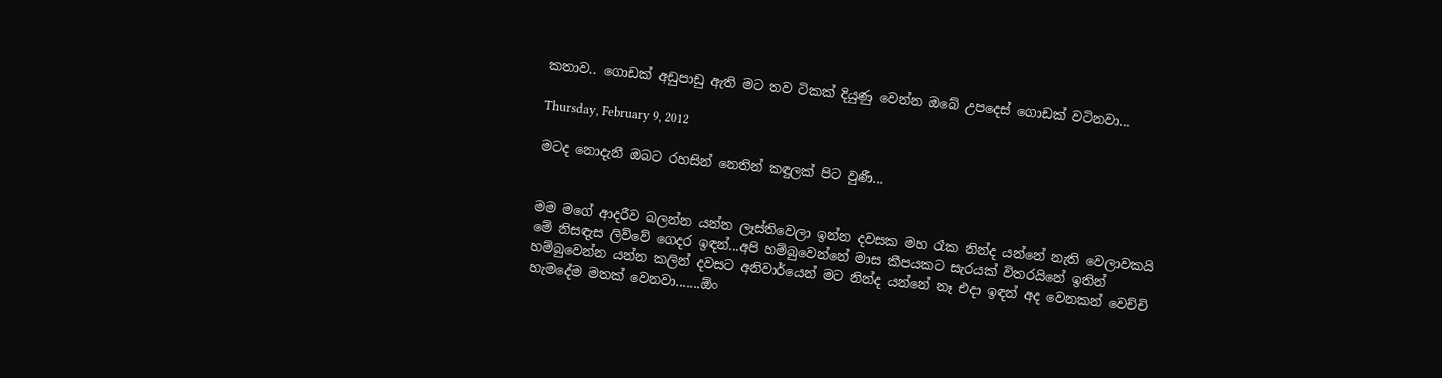කතාව.. ගොඩක් අඩුපාඩු ඇති මට තව ටිකක් දියුණු වෙන්න ඔබේ උපදෙස් ගොඩක් වටිනවා...

Thursday, February 9, 2012

මටද නොදැනී ඔබට රහසින් නෙතින් කඳුලක් පිට වුණී...


මම මගේ ආදරීව බලන්න යන්න ලෑස්තිවෙලා ඉන්න දවසක මහ රෑක නින්ද යන්නේ නැති වෙලාවකයි මේ නිසඳැස ලිව්වේ ගෙදර ඉඳන්...අපි හම්බුවෙන්නේ මාස කීපයකට සැරයක් විතරයිනේ ඉතින් හම්බුවෙන්න යන්න කලින් දවසට අනිවාර්යෙන් මට නින්ද යන්නේ නෑ එදා ඉඳන් අද වෙනකන් වෙච්චි හැමදේම මතක් වෙනවා.......ඕං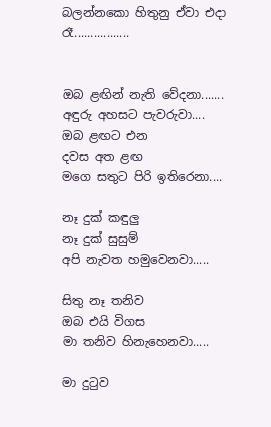බලන්නකො හිතුනු ඒවා එදා රෑ.................


ඔබ ළඟින් නැති වේදනා.......
අඳුරු අහසට පැවරුවා....
ඔබ ළඟට එන
දවස අත ළඟ
මගෙ සතුට පිරි ඉතිරෙනා....

නෑ දුක් කඳුලු
නෑ දුක් සුසුම්
අපි නැවත හමුවෙනවා.....

සිතු නෑ තනිව
ඔබ එයි විගස
මා තනිව හිනැහෙනවා.....

මා දුටුව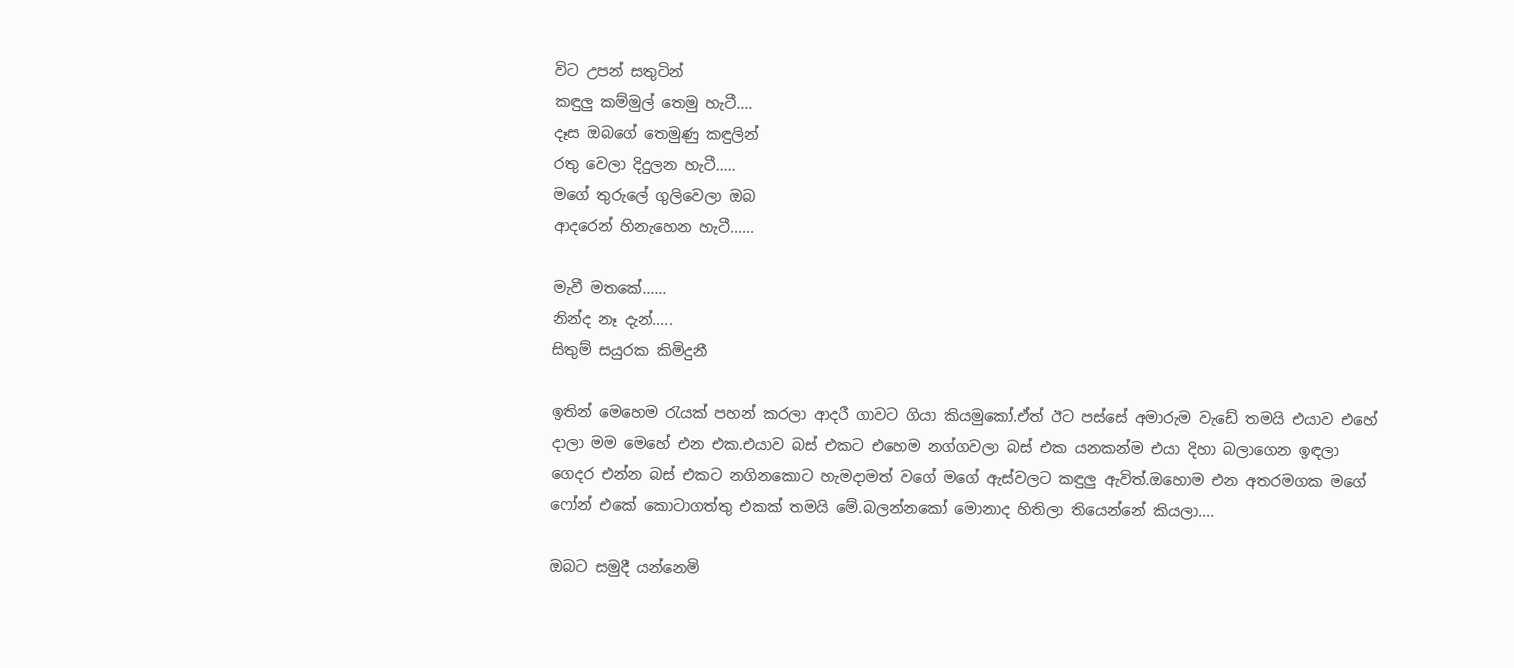විට උපන් සතුටින්
කඳුලු කම්මුල් තෙමු හැටී....
දෑස ඔබගේ තෙමුණු කඳුලින්
රතු වෙලා දිදුලන හැටී.....
මගේ තුරුලේ ගුලිවෙලා ඔබ
ආදරෙන් හිනැහෙන හැටී......

මැවී මතකේ......
නින්ද නෑ දැන්.....
සිතුම් සයුරක කිමිදුනී

ඉතින් මෙහෙම රැයක් පහන් කරලා ආදරී ගාවට ගියා කියමුකෝ.ඒත් ඊට පස්සේ අමාරුම වැඩේ තමයි එයාව එහේ දාලා මම මෙහේ එන එක.එයාව බස් එකට එහෙම නග්ගවලා බස් එක යනකන්ම එයා දිහා බලාගෙන ඉඳලා ගෙදර එන්න බස් එකට නගිනකොට හැමදාමත් වගේ මගේ ඇස්වලට කඳුලු ඇවිත්.ඔහොම එන අතරමගක මගේ ෆෝන් එකේ කොටාගත්තු එකක් තමයි මේ.බලන්නකෝ මොනාද හිතිලා තියෙන්නේ කියලා....

ඔබට සමුදී යන්නෙමි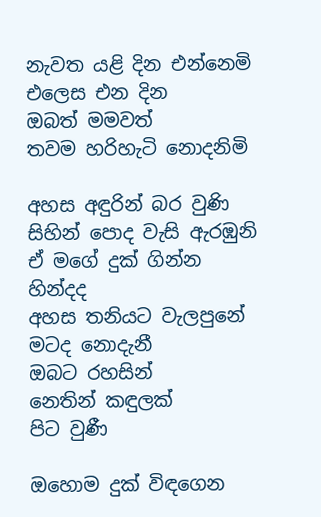නැවත යළි දින එන්නෙමි
එලෙස එන දින
ඔබත් මමවත්
තවම හරිහැටි නොදනිමි

අහස අඳුරින් බර වුණි
සිහින් පොද වැසි ඇරඹුනි
ඒ මගේ දුක් ගින්න හින්දද
අහස තනියට වැලපුනේ
මටද නොදැනී
ඔබට රහසින්
නෙතින් කඳුලක්
පිට වුණී

ඔහොම දුක් විඳගෙන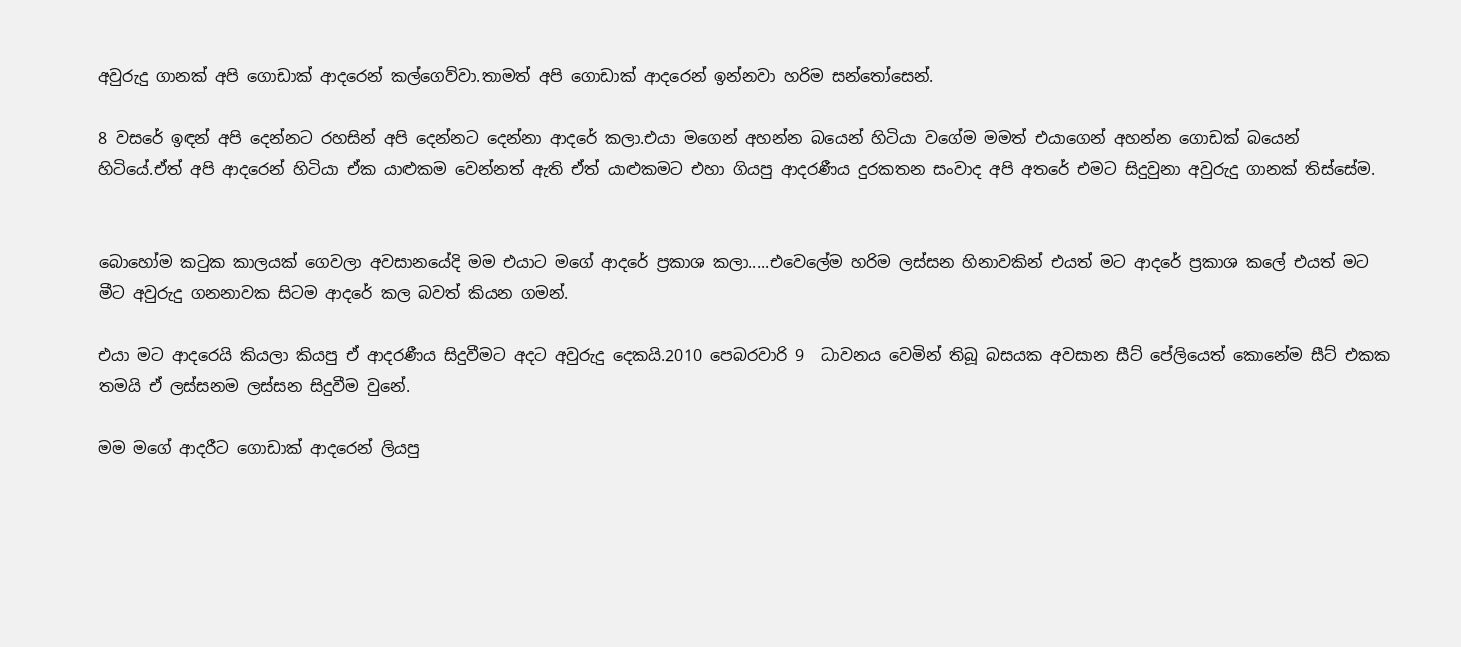අවුරුදු ගානක් අපි ගොඩාක් ආදරෙන් කල්ගෙව්වා.තාමත් අපි ගොඩාක් ආදරෙන් ඉන්නවා හරිම සන්තෝසෙන්.

8 වසරේ ඉඳන් අපි දෙන්නට රහසින් අපි දෙන්නට දෙන්නා ආදරේ කලා.එයා මගෙන් අහන්න බයෙන් හිටියා වගේම මමත් එයාගෙන් අහන්න ගොඩක් බයෙන් හිටියේ.ඒත් අපි ආදරෙන් හිටියා ඒක යාළුකම වෙන්නත් ඇති ඒත් යාළුකමට එහා ගියපු ආදරණීය දුරකතන සංවාද අපි අතරේ එමට සිදුවුනා අවුරුදු ගානක් තිස්සේම.


බොහෝම කටුක කාලයක් ගෙවලා අවසානයේදි මම එයාට මගේ ආදරේ ප්‍රකාශ කලා.....එවෙලේම හරිම ලස්සන හිනාවකින් එයත් මට ආදරේ ප්‍රකාශ කලේ එයත් මට මීට අවුරුදු ගනනාවක සිටම ආදරේ කල බවත් කියන ගමන්.

එයා මට ආදරෙයි කියලා කියපු ඒ ආදරණීය සිදුවීමට අදට අවුරුදු දෙකයි.2010 පෙබරවාරි 9  ධාවනය වෙමින් තිබූ බසයක අවසාන සීට් පේලියෙත් කොනේම සීට් එකක තමයි ඒ ලස්සනම ලස්සන සිදුවීම වුනේ.

මම මගේ ආදරීට ගොඩාක් ආදරෙන් ලියපු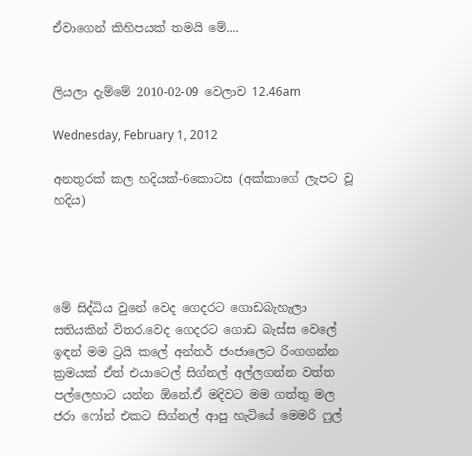ඒවාගෙන් කිහිපයක් තමයි මේ....


ලියලා දැම්මේ 2010-02-09 වෙලාව 12.46am

Wednesday, February 1, 2012

අනතුරක් කල හදියක්-6කොටස (අක්කාගේ ලැපට වූ හදිය)




මේ සිද්ධිය වුනේ වෙද ගෙදරට ගොඩබැහැලා සතියකින් විතර.වෙද ගෙදරට ගොඩ බැස්ස වෙලේ ඉඳන් මම ට්‍රයි කලේ අන්තර් ජංජාලෙට රිංගගන්න ක්‍රමයක් ඒත් එයාටෙල් සිග්නල් අල්ලගන්න වත්ත පල්ලෙහාට යන්න ඕනේ.ඒ මදිවට මම ගත්තු මල ජරා ෆෝන් එකට සිග්නල් ආපු හැටියේ මෙමරි ෆුල්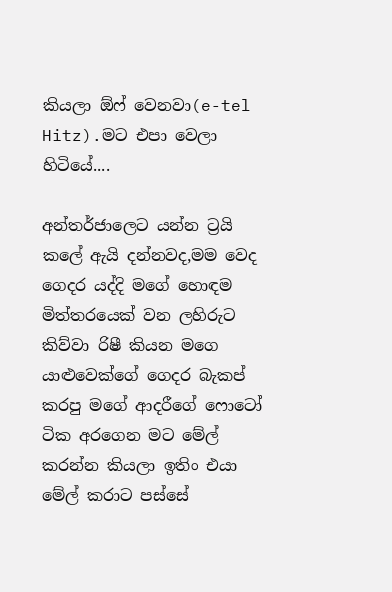කියලා ඕෆ් වෙනවා(e-tel Hitz).මට එපා වෙලා හිටියේ....

අන්තර්ජාලෙට යන්න ට්‍රයි කලේ ඇයි දන්නවද,මම වෙද ගෙදර යද්දි මගේ හොඳම මිත්තරයෙක් වන ලහිරුට කිව්වා රිෂී කියන මගෙ යාළුවෙක්ගේ ගෙදර බැකප් කරපු මගේ ආදරීගේ ෆොටෝ ටික අරගෙන මට මේල් කරන්න කියලා ඉතිං එයා මේල් කරාට පස්සේ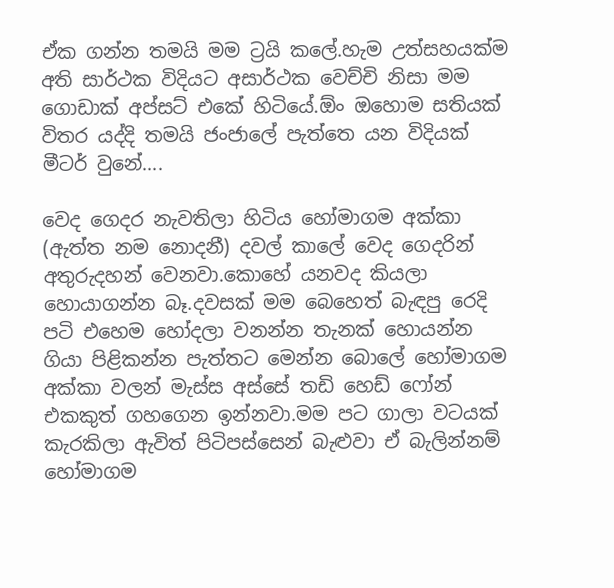ඒක ගන්න තමයි මම ට්‍රයි කලේ.හැම උත්සහයක්ම අති සාර්ථක විදියට අසාර්ථක වෙච්චි නිසා මම ගොඩාක් අප්සට් එකේ හිටියේ.ඕං ඔහොම සතියක් විතර යද්දි තමයි ජංජාලේ පැත්තෙ යන විදියක් මීටර් වුනේ....

වෙද ගෙදර නැවතිලා හිටිය හෝමාගම අක්කා (ඇත්ත නම නොදනී) දවල් කාලේ වෙද ගෙදරින් අතුරුදහන් වෙනවා.කොහේ යනවද කියලා හොයාගන්න බෑ.දවසක් මම බෙහෙත් බැඳපු රෙදි පටි එහෙම හෝදලා වනන්න තැනක් හොයන්න ගියා පිළිකන්න පැත්තට මෙන්න බොලේ හෝමාගම අක්කා වලන් මැස්ස අස්සේ තඩි හෙඩ් ෆෝන් එකකුත් ගහගෙන ඉන්නවා.මම පට ගාලා වටයක් කැරකිලා ඇවිත් පිටිපස්සෙන් බැළුවා ඒ බැලින්නම් හෝමාගම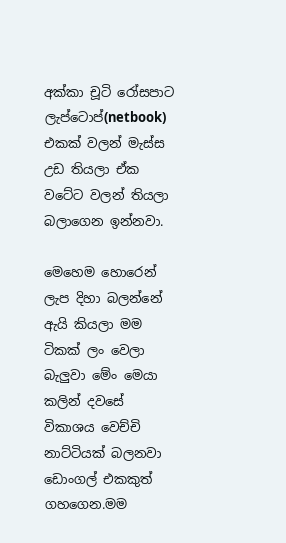අක්කා චූටි රෝසපාට ලැප්ටොප්(netbook) එකක් වලන් මැස්ස උඩ තියලා ඒක වටේට වලන් තියලා බලාගෙන ඉන්නවා.

මෙහෙම හොරෙන් ලැප දිහා බලන්නේ ඇයි කියලා මම ටිකක් ලං වෙලා බැලුවා මේං මෙයා කලින් දවසේ විකාශය වෙච්චි නාට්ටියක් බලනවා ඩොංගල් එකකුත් ගහගෙන.මම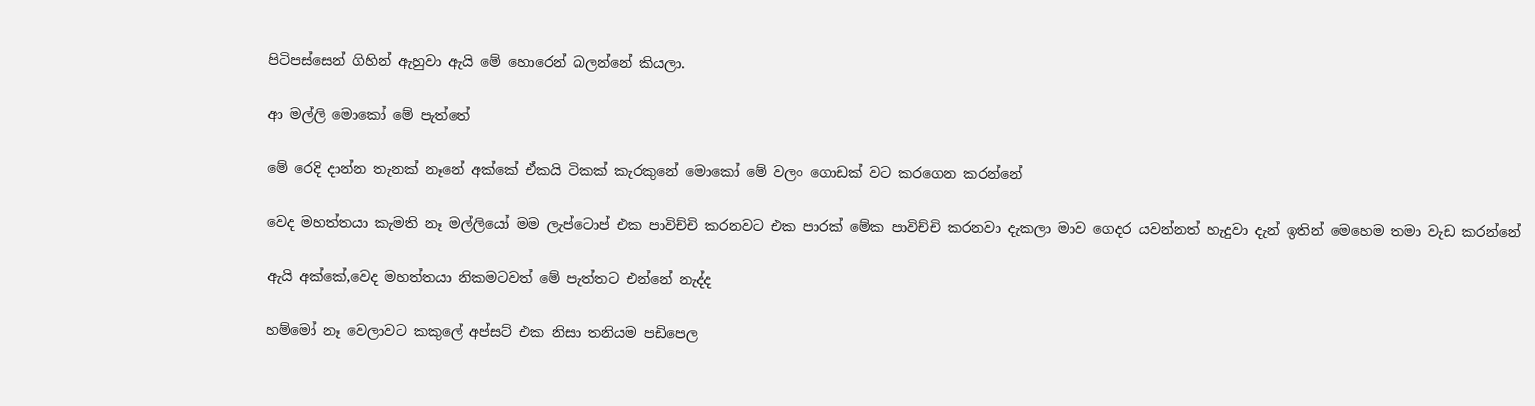පිටිපස්සෙන් ගිහින් ඇහුවා ඇයි මේ හොරෙන් බලන්නේ කියලා.

ආ මල්ලි මොකෝ මේ පැත්තේ

මේ රෙදි දාන්න තැනක් නෑනේ අක්කේ ඒකයි ටිකක් කැරකුනේ මොකෝ මේ වලං ගොඩක් වට කරගෙන කරන්නේ

වෙද මහත්තයා කැමති නෑ මල්ලියෝ මම ලැප්ටොප් එක පාවිච්චි කරනවට එක පාරක් මේක පාවිච්චි කරනවා දැකලා මාව ගෙදර යවන්නත් හැදුවා දැන් ඉතින් මෙහෙම තමා වැඩ කරන්නේ

ඇයි අක්කේ,වෙද මහත්තයා නිකමටවත් මේ පැත්තට එන්නේ නැද්ද

හම්මෝ නෑ වෙලාවට කකුලේ අප්සට් එක නිසා තනියම පඩිපෙල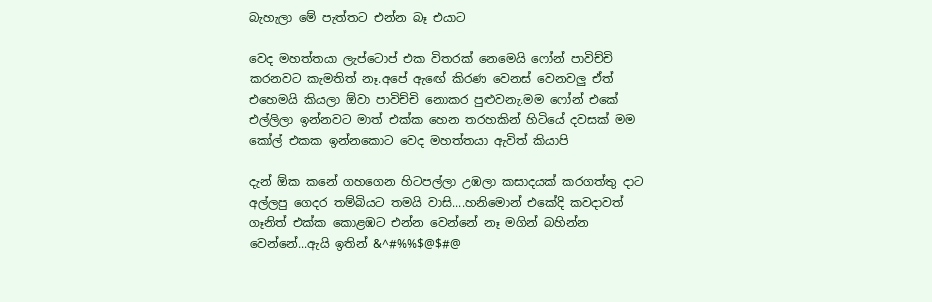බැහැලා මේ පැත්තට එන්න බෑ එයාට

වෙද මහත්තයා ලැප්ටොප් එක විතරක් නෙමෙයි ෆෝන් පාවිච්චි කරනවට කැමතිත් නෑ.අපේ ඇඟේ කිරණ වෙනස් වෙනවලු ඒත් එහෙමයි කියලා ඕවා පාවිච්චි නොකර පුළුවනැ.මම ෆෝන් එකේ එල්ලිලා ඉන්නවට මාත් එක්ක හෙන තරහකින් හිටියේ දවසක් මම කෝල් එකක ඉන්නකොට වෙද මහත්තයා ඇවිත් කියාපි

දැන් ඕක කනේ ගහගෙන හිටපල්ලා උඹලා කසාදයක් කරගත්තු දාට අල්ලපු ගෙදර තම්බියට තමයි වාසි....හනිමොන් එකේදි කවදාවත් ගෑනිත් එක්ක කොළඹට එන්න වෙන්නේ නෑ මගින් බහින්න වෙන්නේ...ඇයි ඉතින් &^#%%$@$#@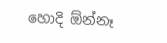හොදි ඕන්නෑ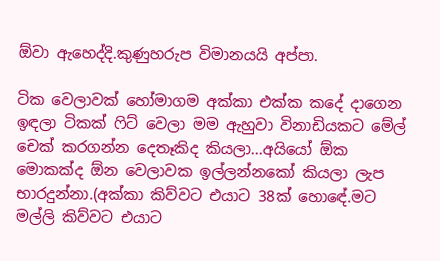ඕවා ඇහෙද්දි.කුණුහරුප විමානයයි අප්පා.

ටික වෙලාවක් හෝමාගම අක්කා එක්ක කදේ දාගෙන ඉඳලා ටිකක් ෆිට් වෙලා මම ඇහුවා විනාඩියකට මේල් චෙක් කරගන්න දෙතෑකිද කියලා...අයියෝ ඕක මොකක්ද ඕන වෙලාවක ඉල්ලන්නකෝ කියලා ලැප භාරදුන්නා.(අක්කා කිව්වට එයාට 38ක් හොඳේ.මට මල්ලි කිව්වට එයාට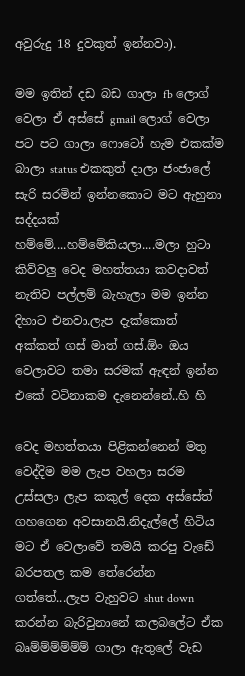අවුරුදු 18 දුවකුත් ඉන්නවා).

මම ඉතින් දඩ බඩ ගාලා fb ලොග් වෙලා ඒ අස්සේ gmail ලොග් වෙලා පට පට ගාලා ෆොටෝ හැම එකක්ම බාලා status එකකුත් දාලා ජංජාලේ සැරි සරමින් ඉන්නකොට මට ඇහුනා සද්දයක් හම්මේ....හම්මේකියලා....මලා හුටා කිව්වලු වෙද මහත්තයා කවදාවත් නැතිව පල්ලම් බැහැලා මම ඉන්න දිහාට එනවා.ලැප දැක්කොත් අක්කත් ගස් මාත් ගස්.ඕං ඔය වෙලාවට තමා සරමක් ඇඳන් ඉන්න එකේ වටිනාකම දැනෙන්නේ..හි හි

වෙද මහත්තයා පිළිකන්නෙන් මතු වෙද්දිම මම ලැප වහලා සරම උස්සලා ලැප කකුල් දෙක අස්සේත් ගහගෙන අවසානයි.නිදැල්ලේ හිටිය මට ඒ වෙලාවේ තමයි කරපු වැඩේ බරපතල කම තේරෙන්න ගත්තේ...ලැප වැහුවට shut down කරන්න බැරිවුනානේ කලබලේට ඒක බෘම්ම්ම්ම්ම්ම් ගාලා ඇතුලේ වැඩ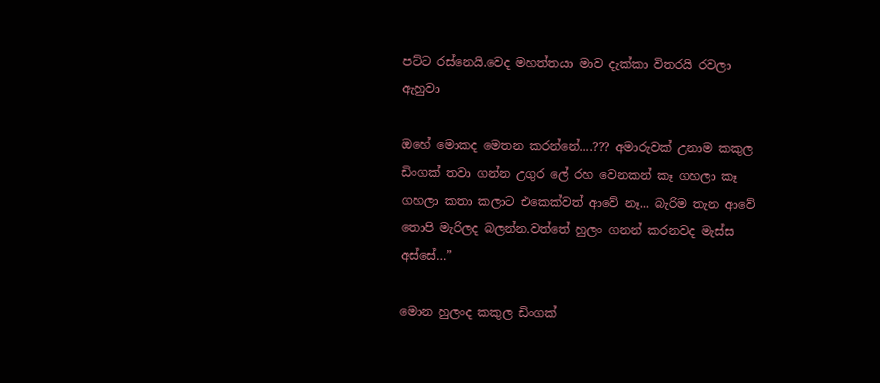පට්ට රස්නෙයි.වෙද මහත්තයා මාව දැක්කා විතරයි රවලා ඇහුවා

ඔහේ මොකද මෙතන කරන්නේ....??? අමාරුවක් උනාම කකුල ඩිංගක් තවා ගන්න උගුර ලේ රහ වෙනකන් කෑ ගහලා කෑ ගහලා කතා කලාට එකෙක්වත් ආවේ නෑ... බැරිම තැන ආවේ තොපි මැරිලද බලන්න.වත්තේ හුලං ගනන් කරනවද මැස්ස අස්සේ…”

මොන හුලංද කකුල ඩිංගක්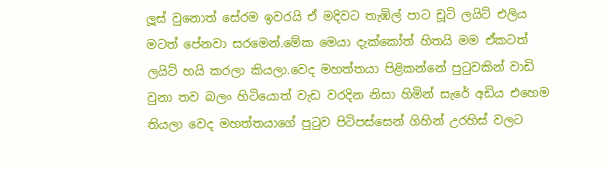ලූස් වුනොත් සේරම ඉවරයි ඒ මදිවට තැඹිල් පාට චූටි ලයිට් එලිය මටත් පේනවා සරමෙන්.මේක මෙයා දැක්කෝත් හිතයි මම ඒකටත් ලයිට් හයි කරලා කියලා.වෙද මහත්තයා පිළිකන්නේ පුටුවකින් වාඩි වුනා තව බලං හිටියොත් වැඩ වරදින නිසා හිමින් සැරේ අඩිය එහෙම තියලා වෙද මහත්තයාගේ පුටුව පිටිපස්සෙන් ගිහින් උරහිස් වලට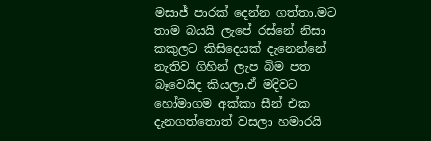මසාජ් පාරක් දෙන්න ගත්තා.මට තාම බයයි ලැපේ රස්නේ නිසා කකුලට කිසිදෙයක් දැනෙන්නේ නැතිව ගිහින් ලැප බිම පත බෑවෙයිද කියලා.ඒ මදිවට හෝමාගම අක්කා සීන් එක දැනගත්තොත් වසලා හමාරයි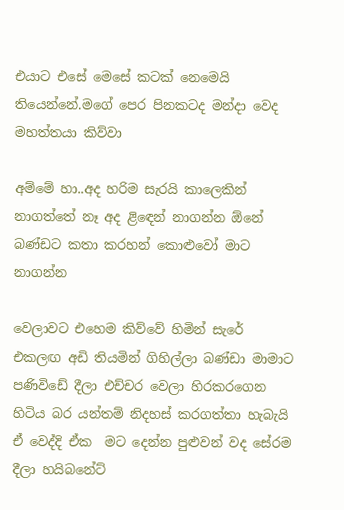එයාට එසේ මෙසේ කටක් නෙමෙයි තියෙන්නේ.මගේ පෙර පිනකටද මන්දා වෙද මහත්තයා කිව්වා

අම්මේ හා..අද හරිම සැරයි කාලෙකින් නාගත්තේ නෑ අද ළිඳෙන් නාගන්න ඕනේ බණ්ඩට කතා කරහන් කොළුවෝ මාට නාගන්න

වෙලාවට එහෙම කිව්වේ හිමින් සැරේ එකලඟ අඩි තියමින් ගිහිල්ලා බණ්ඩා මාමාට පණිවිඩේ දීලා එච්චර වෙලා හිරකරගෙන හිටිය බර යන්තම් නිදහස් කරගත්තා හැබැයි ඒ වෙද්දි ඒක  මට දෙන්න පුළුවන් වද සේරම දීලා හයිබනේට්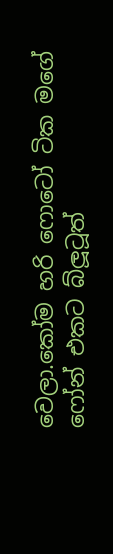වෙලා.කෝම හරි ෆොටෝ ටික මගේ ෆෝන් එකට බ්ලූටූත්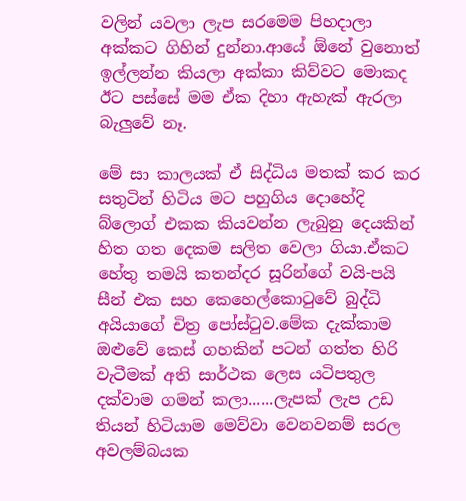වලින් යවලා ලැප සරමෙම පිහදාලා අක්කට ගිහින් දුන්නා.ආයේ ඕනේ වුනොත් ඉල්ලන්න කියලා අක්කා කිව්වට මොකද ඊට පස්සේ මම ඒක දිහා ඇහැක් ඇරලා බැලුවේ නෑ.

මේ සා කාලයක් ඒ සිද්ධිය මතක් කර කර සතුටින් හිටිය මට පහුගිය දොහේදි බ්ලොග් එකක කියවන්න ලැබුනු දෙයකින් හිත ගත දෙකම සලිත වෙලා ගියා.ඒකට හේතු තමයි කතන්දර සූරින්ගේ වයි-පයි සීන් එක සහ කෙහෙල්කොටුවේ බුද්ධි අයියාගේ චිත්‍ර පෝස්ටුව.මේක දැක්කාම ඔළුවේ කෙස් ගහකින් පටන් ගත්ත හිරි වැටීමක් අති සාර්ථක ලෙස යටිපතුල දක්වාම ගමන් කලා......ලැපක් ලැප උඩ තියන් හිටියාම මෙව්වා වෙනවනම් සරල අවලම්බයක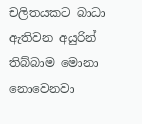චලිතයකට බාධා ඇතිවන අයුරින්  තිබ්බාම මොනා නොවෙනවා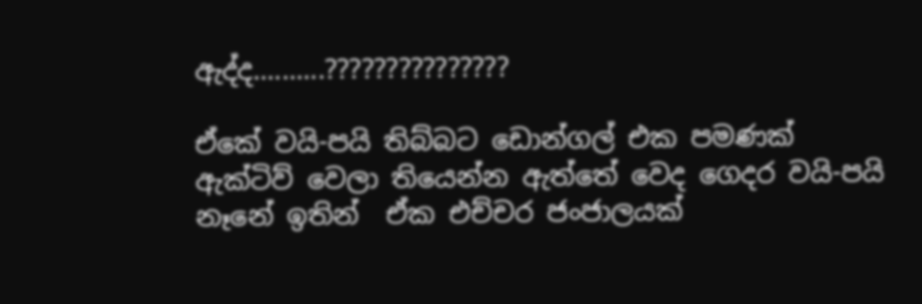ඇද්ද..........???????????????

ඒකේ වයි-පයි තිබ්බට ඩොන්ගල් එක පමණක් ඇක්ටිව් වෙලා තියෙන්න ඇත්තේ වෙද ගෙදර වයි-පයි නෑනේ ඉතින්  ඒක එච්චර ජංජාලයක්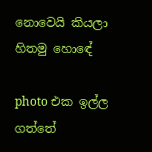නොවෙයි කියලා හිතමු හොඳේ

photo එක ඉල්ල ගත්තේ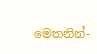මෙතනින්-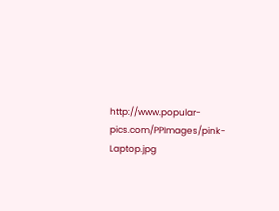http://www.popular-pics.com/PPImages/pink-Laptop.jpg